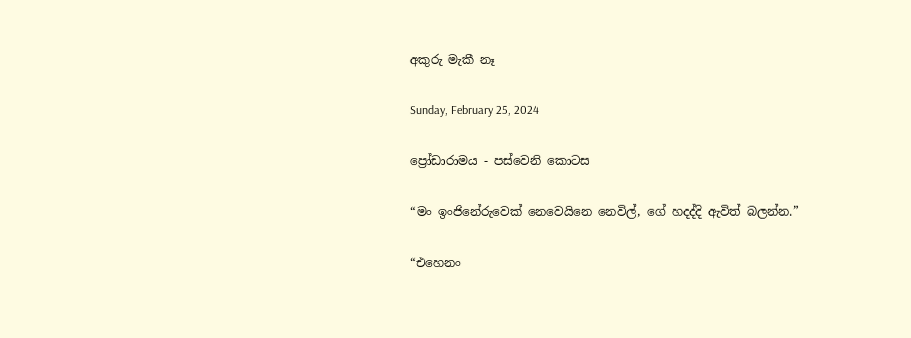අකුරු මැකී නෑ

Sunday, February 25, 2024

ප්‍රෝඩාරාමය - පස්වෙනි කොටස

“මං ඉංජිනේරුවෙක් නෙවෙයිනෙ නෙවිල්, ගේ හදද්දි ඇවිත් බලන්න.”

“එහෙනං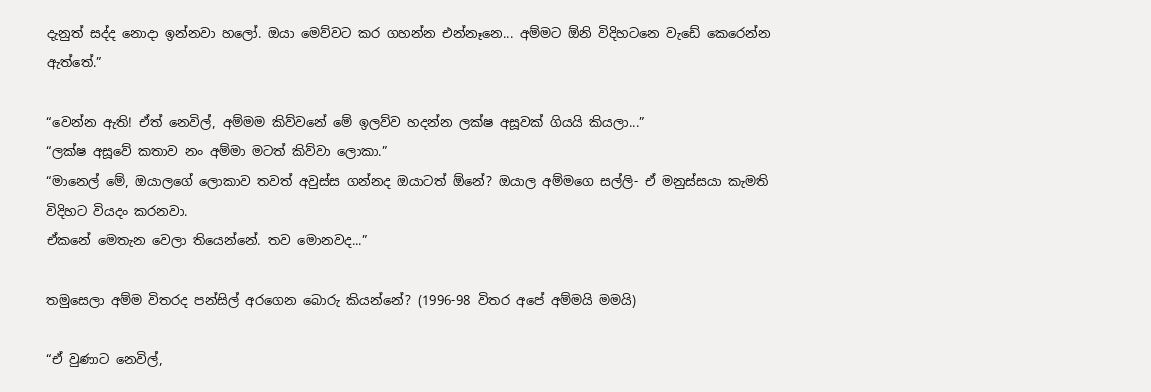දැනුත් සද්ද නොදා ඉන්නවා හලෝ. ඔයා මෙව්වට කර ගහන්න එන්නෑනෙ... අම්මට ඕනි විදිහටනෙ වැඩේ කෙරෙන්න ඇත්තේ.”

“වෙන්න ඇති! ඒත් නෙවිල්, අම්මම කිව්වනේ මේ ඉලව්ව හදන්න ලක්ෂ අසූවක් ගියයි කියලා...”
“ලක්ෂ අසූවේ කතාව නං අම්මා මටත් කිව්වා ලොකා.”
“මානෙල් මේ, ඔයාලගේ ලොකාව තවත් අවුස්ස ගන්නද ඔයාටත් ඕනේ? ඔයාල අම්මගෙ සල්ලි- ඒ මනුස්සයා කැමති විදිහට වියදං කරනවා.
ඒකනේ මෙතැන වෙලා තියෙන්නේ. තව මොනවද...”

තමුසෙලා අම්ම විතරද පන්සිල් අරගෙන බොරු කියන්නේ? (1996-98 විතර අපේ අම්මයි මමයි)

“ඒ වුණාට නෙවිල්,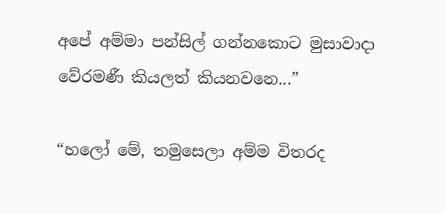අපේ අම්මා පන්සිල් ගන්නකොට මුසාවාදා වේරමණී කියලත් කියනවනෙ...”

“හලෝ මේ, තමුසෙලා අම්ම විතරද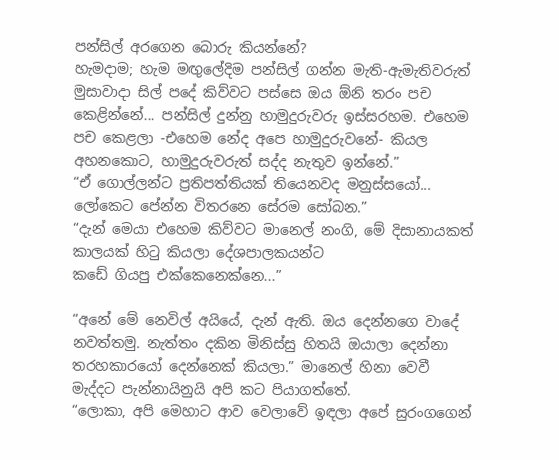පන්සිල් අරගෙන බොරු කියන්නේ?
හැමදාම; හැම මඟුලේදිම පන්සිල් ගන්න මැති-ඇමැතිවරුත් මුසාවාදා සිල් පදේ කිව්වට පස්සෙ ඔය ඕනි තරං පච කෙළින්නේ... පන්සිල් දුන්නු හාමුදුරුවරු ඉස්සරහම. එහෙම පච කෙළලා -එහෙම නේද අපෙ හාමුදුරුවනේ- කියල අහනකොට, හාමුදුරුවරුත් සද්ද නැතුව ඉන්නේ.”
“ඒ ගොල්ලන්ට ප්‍රතිපත්තියක් තියෙනවද මනුස්සයෝ... ලෝකෙට පේන්න විතරනෙ සේරම සෝබන.”
“දැන් මෙයා එහෙම කිව්වට මානෙල් නංගි, මේ දිසානායකත් කාලයක් හිටු කියලා දේශපාලකයන්ට
කඩේ ගියපු එක්කෙනෙක්නෙ...”

“අනේ මේ නෙවිල් අයියේ, දැන් ඇති. ඔය දෙන්නගෙ වාදේ නවත්තමු. නැත්තං දකින මිනිස්සු හිතයි ඔයාලා දෙන්නා තරහකාරයෝ දෙන්නෙක් කියලා.” මානෙල් හිනා වෙවී මැද්දට පැන්නායිනුයි අපි කට පියාගත්තේ.
“ලොකා, අපි මෙහාට ආව වෙලාවේ ඉඳලා අපේ සුරංගගෙන්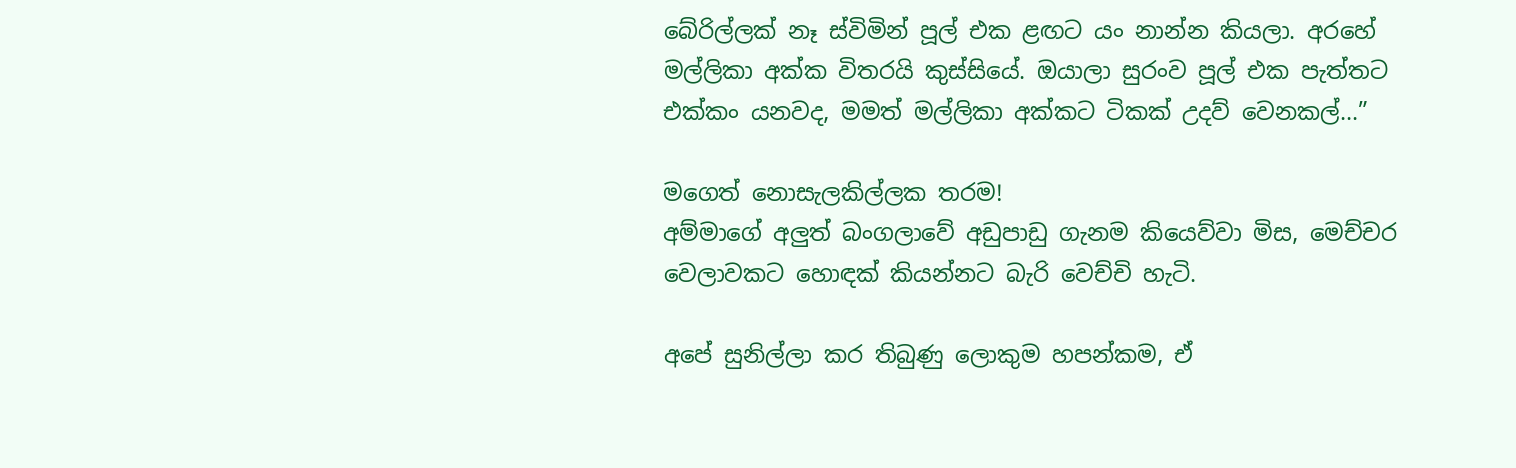බේරිල්ලක් නෑ ස්විමින් පූල් එක ළඟට යං නාන්න කියලා. අරහේ මල්ලිකා අක්ක විතරයි කුස්සියේ. ඔයාලා සුරංව පූල් එක පැත්තට එක්කං යනවද, මමත් මල්ලිකා අක්කට ටිකක් උදව් වෙනකල්...”

මගෙත් නොසැලකිල්ලක තරම!
අම්මාගේ අලුත් බංගලාවේ අඩුපාඩු ගැනම කියෙව්වා මිස, මෙච්චර වෙලාවකට හොඳක් කියන්නට බැරි වෙච්චි හැටි.

අපේ සුනිල්ලා කර තිබුණු ලොකුම හපන්කම, ඒ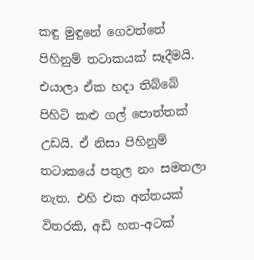කඳු මුඳුනේ ගෙවත්තේ පිහිනුම් තටාකයක් සෑදීමයි. එයාලා ඒක හදා තිබ්බේ පිහිටි කළු ගල් පොත්තක් උඩයි. ඒ නිසා පිහිනුම් තටාකයේ පතුල නං සමතලා නැත. එහි එක අන්තයක් විතරකි, අඩි හත-අටක්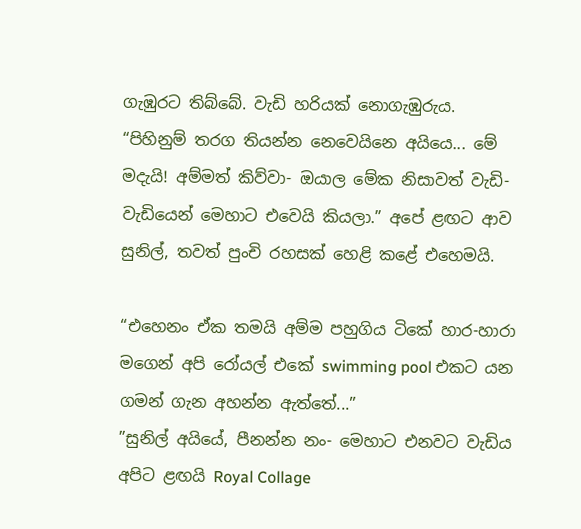ගැඹුරට තිබ්බේ. වැඩි හරියක් නොගැඹුරුය.
“පිහිනුම් තරග තියන්න නෙවෙයිනෙ අයියෙ... මේ මදැයි! අම්මත් කිව්වා- ඔයාල මේක නිසාවත් වැඩි-වැඩියෙන් මෙහාට එවෙයි කියලා.” අපේ ළඟට ආව සුනිල්, තවත් පුංචි රහසක් හෙළි කළේ එහෙමයි.

“එහෙනං ඒක තමයි අම්ම පහුගිය ටිකේ හාර-හාරා මගෙන් අපි රෝයල් එකේ swimming pool එකට යන ගමන් ගැන අහන්න ඇත්තේ...”
”සුනිල් අයියේ, පීනන්න නං- මෙහාට එනවට වැඩිය අපිට ළඟයි Royal Collage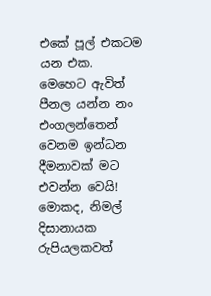එකේ පූල් එකටම යන එක. මෙහෙට ඇවිත් පීනල යන්න නං එංගලන්තෙන් වෙනම ඉන්ධන දීමනාවක් මට එවන්න වෙයි! මොකද, නිමල් දිසානායක රුපියලකවත්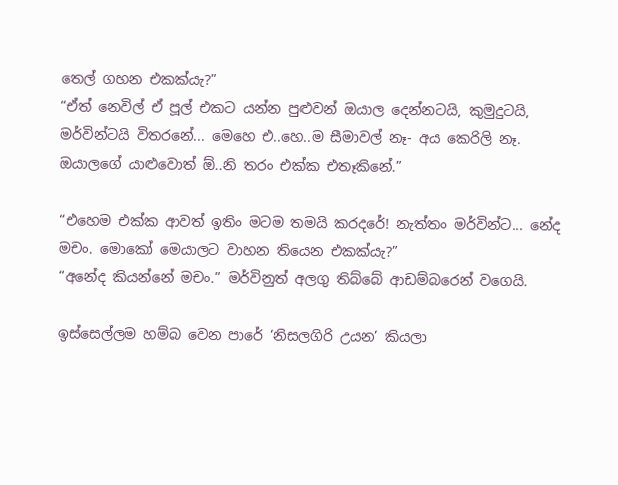තෙල් ගහන එකක්යැ?”
“ඒත් නෙවිල් ඒ පූල් එකට යන්න පුළුවන් ඔයාල දෙන්නටයි, කුමුදුටයි, මර්වින්ටයි විතරනේ... මෙහෙ එ..හෙ..ම සීමාවල් නෑ- අය කෙරිලි නෑ. ඔයාලගේ යාළුවොත් ඕ..නි තරං එක්ක එතෑකිනේ.”

“එහෙම එක්ක ආවත් ඉතිං මටම තමයි කරදරේ! නැත්තං මර්වින්ට... නේද මචං. මොකෝ මෙයාලට වාහන තියෙන එකක්යැ?”
“අනේද කියන්නේ මචං.” මර්විනුත් අලගු තිබ්බේ ආඩම්බරෙන් වගෙයි.

ඉස්සෙල්ලම හම්බ වෙන පාරේ ‘නිසලගිරි උයන’ කියලා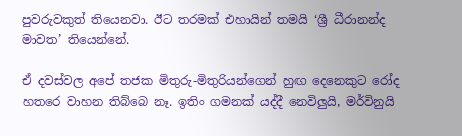පුවරුවකුත් තියෙනවා. ඊට තරමක් එහායින් තමයි ‘ශ්‍රී ධීරානන්ද මාවත’ තියෙන්නේ.

ඒ දවස්වල අපේ තජක මිතුරු-මිතුරියන්ගෙන් හුඟ දෙනෙකුට රෝද හතරෙ වාහන තිබ්බෙ නෑ. ඉතිං ගමනක් යද්දී නෙවිලුයි, මර්විනුයි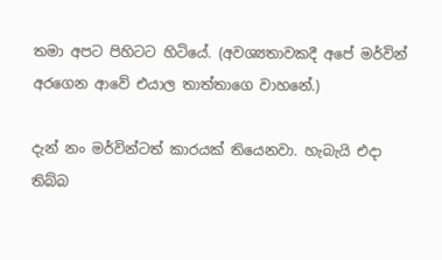තමා අපට පිහිටට හිටියේ. (අවශ්‍යතාවකදී අපේ මර්වින් අරගෙන ආවේ එයාල තාත්තාගෙ වාහනේ.)

දැන් නං මර්වින්ටත් කාරයක් තියෙනවා. හැබැයි එදා තිබ්බ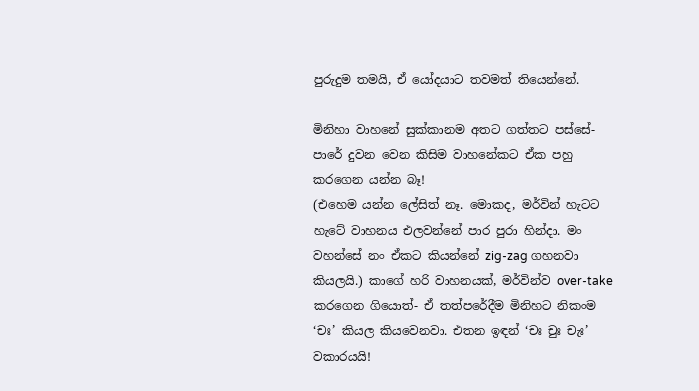පුරුදුම තමයි, ඒ යෝදයාට තවමත් තියෙන්නේ.

මිනිහා වාහනේ සුක්කානම අතට ගත්තට පස්සේ- පාරේ දුවන වෙන කිසිම වාහනේකට ඒක පහු කරගෙන යන්න බෑ!
(එහෙම යන්න ලේසිත් නෑ. මොකද, මර්වින් හැටට හැටේ වාහනය එලවන්නේ පාර පුරා හින්දා. මං වහන්සේ නං ඒකට කියන්නේ zig-zag ගහනවා කියලයි.) කාගේ හරි වාහනයක්, මර්වින්ව over-take කරගෙන ගියොත්- ඒ තත්පරේදීම මිනිහට නිකංම ‘චඃ’ කියල කියවෙනවා. එතන ඉඳන් ‘චඃ චුඃ චැඃ’ වකාරයයි!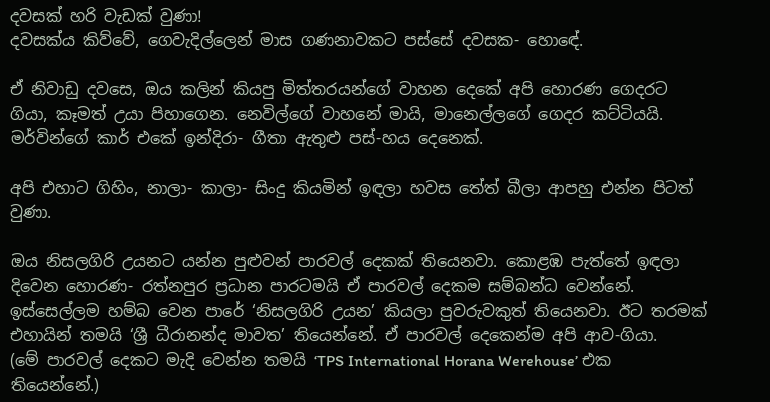දවසක් හරි වැඩක් වුණා!
දවසක්ය කිව්වේ, ගෙවැදිල්ලෙන් මාස ගණනාවකට පස්සේ දවසක- හොඳේ.

ඒ නිවාඩු දවසෙ, ඔය කලින් කියපු මිත්තරයන්ගේ වාහන දෙකේ අපි හොරණ ගෙදරට ගියා, කෑමත් උයා පිහාගෙන. නෙවිල්ගේ වාහනේ මායි, මානෙල්ලගේ ගෙදර කට්ටියයි. මර්වින්ගේ කාර් එකේ ඉන්දිරා- ගීතා ඇතුළු පස්-හය දෙනෙක්.

අපි එහාට ගිහිං, නාලා- කාලා- සිංදු කියමින් ඉඳලා හවස තේත් බීලා ආපහු එන්න පිටත් වුණා.

ඔය නිසලගිරි උයනට යන්න පුළුවන් පාරවල් දෙකක් තියෙනවා. කොළඹ පැත්තේ ඉඳලා දිවෙන හොරණ- රත්නපුර ප්‍රධාන පාරටමයි ඒ පාරවල් දෙකම සම්බන්ධ වෙන්නේ. ඉස්සෙල්ලම හම්බ වෙන පාරේ ‘නිසලගිරි උයන’ කියලා පුවරුවකුත් තියෙනවා. ඊට තරමක් එහායින් තමයි ‘ශ්‍රී ධීරානන්ද මාවත’ තියෙන්නේ. ඒ පාරවල් දෙකෙන්ම අපි ආව-ගියා.
(මේ පාරවල් දෙකට මැදි වෙන්න තමයි ‘TPS International Horana Werehouse’ එක තියෙන්නේ.)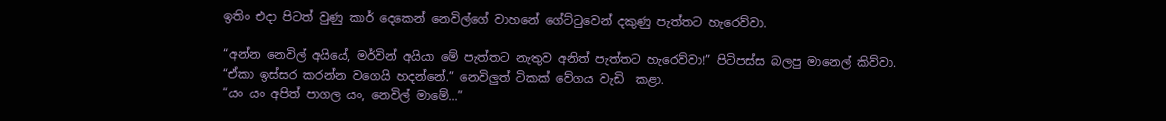ඉතිං එදා පිටත් වුණු කාර් දෙකෙන් නෙවිල්ගේ වාහනේ ගේට්ටුවෙන් දකුණු පැත්තට හැරෙව්වා.

“අන්න නෙවිල් අයියේ, මර්වින් අයියා මේ පැත්තට නැතුව අනිත් පැත්තට හැරෙව්වා!” පිටිපස්ස බලපු මානෙල් කිව්වා.
“ඒකා ඉස්සර කරන්න වගෙයි හදන්නේ.” නෙවිලුත් ටිකක් වේගය වැඩි  කළා.
“යං යං අපිත් පාගල යං, නෙවිල් මාමේ...”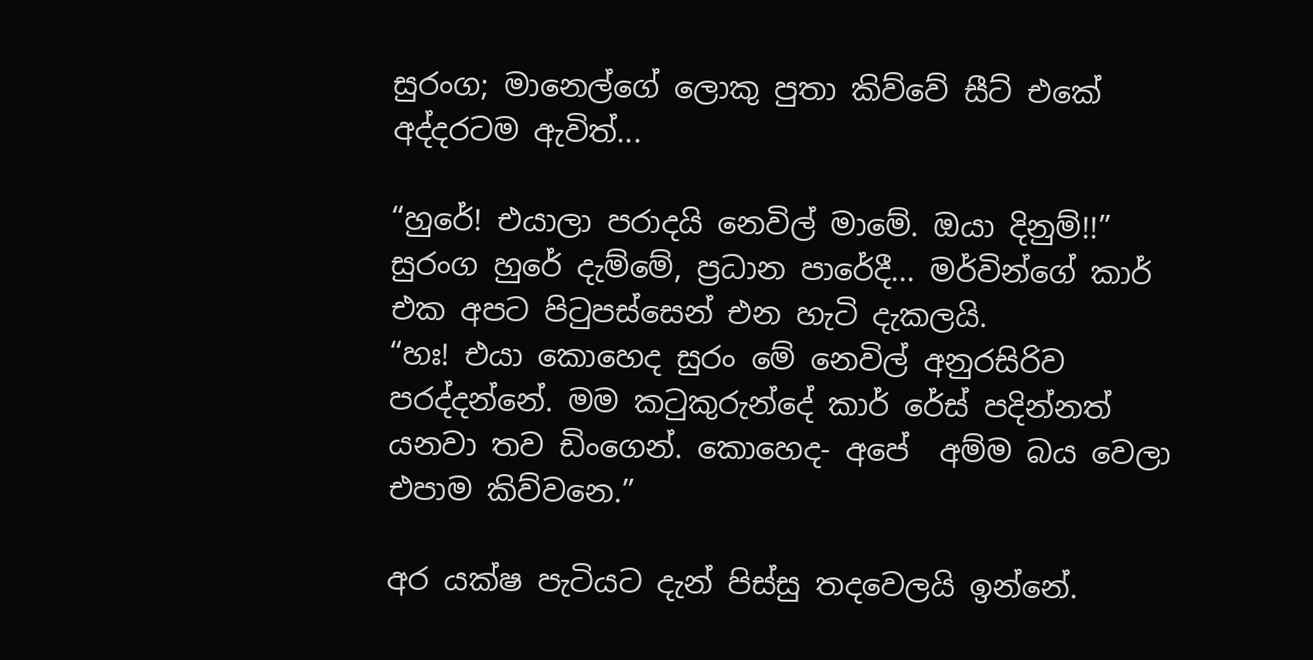සුරංග; මානෙල්ගේ ලොකු පුතා කිව්වේ සීට් එකේ අද්දරටම ඇවිත්...

“හුරේ! එයාලා පරාදයි නෙවිල් මාමේ. ඔයා දිනුම්!!”
සුරංග හුරේ දැම්මේ, ප්‍රධාන පාරේදී... මර්වින්ගේ කාර් එක අපට පිටුපස්සෙන් එන හැටි දැකලයි.
“හඃ! එයා කොහෙද සුරං මේ නෙවිල් අනුරසිරිව පරද්දන්නේ. මම කටුකුරුන්දේ කාර් රේස් පදින්නත් යනවා තව ඩිංගෙන්. කොහෙද- අපේ  අම්ම බය වෙලා එපාම කිව්වනෙ.”

අර යක්ෂ පැටියට දැන් පිස්සු තදවෙලයි ඉන්නේ.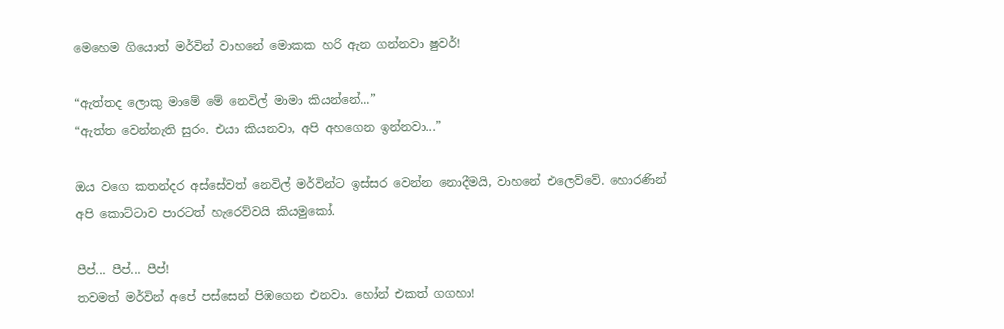මෙහෙම ගියොත් මර්වින් වාහනේ මොකක හරි ඇන ගන්නවා ෂුවර්!

“ඇත්තද ලොකු මාමේ මේ නෙවිල් මාමා කියන්නේ...”
“ඇත්ත වෙන්නැති සුරං. එයා කියනවා, අපි අහගෙන ඉන්නවා...”

ඔය වගෙ කතන්දර අස්සේවත් නෙවිල් මර්වින්ට ඉස්සර වෙන්න නොදීමයි, වාහනේ එලෙව්වේ. හොරණින් අපි කොට්ටාව පාරටත් හැරෙව්වයි කියමුකෝ.

පීප්... පීප්... පීප්!
තවමත් මර්වින් අපේ පස්සෙන් පිඹගෙන එනවා. හෝන් එකත් ගගහා!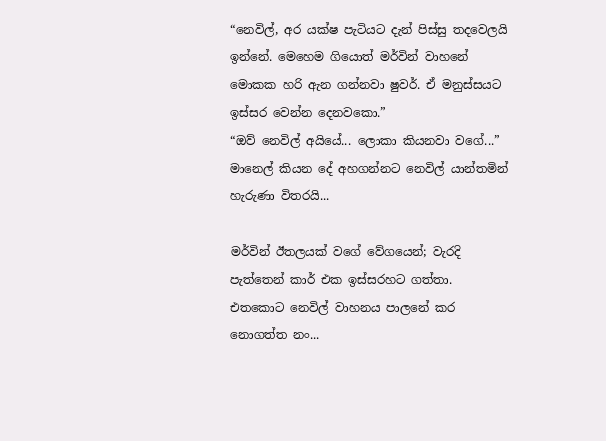“නෙවිල්, අර යක්ෂ පැටියට දැන් පිස්සු තදවෙලයි ඉන්නේ. මෙහෙම ගියොත් මර්වින් වාහනේ මොකක හරි ඇන ගන්නවා ෂුවර්. ඒ මනුස්සයට ඉස්සර වෙන්න දෙනවකො.”
“ඔව් නෙවිල් අයියේ... ලොකා කියනවා වගේ...” මානෙල් කියන දේ අහගන්නට නෙවිල් යාන්තමින් හැරුණා විතරයි...

මර්වින් ඊතලයක් වගේ වේගයෙන්; වැරදි පැත්තෙන් කාර් එක ඉස්සරහට ගත්තා. එතකොට නෙවිල් වාහනය පාලනේ කර නොගත්ත නං...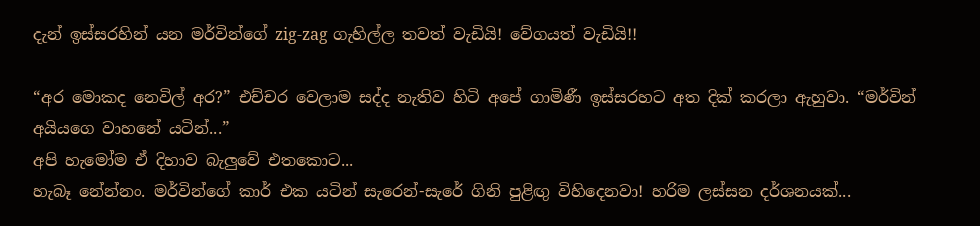දැන් ඉස්සරහින් යන මර්වින්ගේ zig-zag ගැහිල්ල තවත් වැඩියි! වේගයත් වැඩියි!!

“අර මොකද නෙවිල් අර?” එච්චර වෙලාම සද්ද නැතිව හිටි අපේ ගාමිණී ඉස්සරහට අත දික් කරලා ඇහුවා. “මර්වින් අයියගෙ වාහනේ යටින්...”
අපි හැමෝම ඒ දිහාව බැලුවේ එතකොට...
හැබෑ නේන්නං. මර්වින්ගේ කාර් එක යටින් සැරෙන්-සැරේ ගිනි පුළිඟු විහිදෙනවා! හරිම ලස්සන දර්ශනයක්...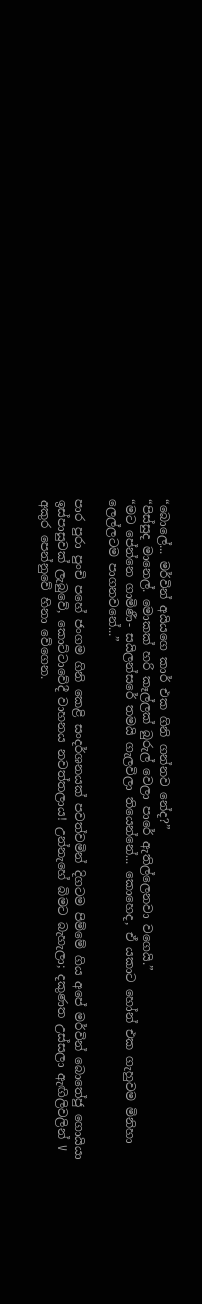“බොලේ... මර්වින් අයියගෙ කාර් එක ගිනි ගන්නව නේද?”
“පිස්සුද මානෙල්. මොකක් හරි කෑල්ලක් බුරුල් වෙලා පාරේ ඇතිල්ලෙනවා වගෙයි.”
“මට පේන්නෙ ගාමිණී- සයිලන්සරේ තමයි ගැලවිලා තියෙන්නේ... කොහෙද, ඒ යකාට හෝන් එක ගැහුවම මිනිහා ලෙල්ලටම පාගනවනේ...”

පාර පුරා පුංචි පහේ ජංගම ගිනි කෙළි සංදර්ශනයක් පවත්වමින් දිගටම පිම්මේ ගිය අපේ මර්වින් බොතේජු ගොයියා ඉස්පාසුවක් ලැබුවේ, කොට්ටාවේදී වාහනය නවත්තලාය! උන්නැහේ බිමට බැහැලා; දකුණත උස්සලා ඇඟිලිවලින් V අකුර පෙන්නුවේ හිනා වේගෙන.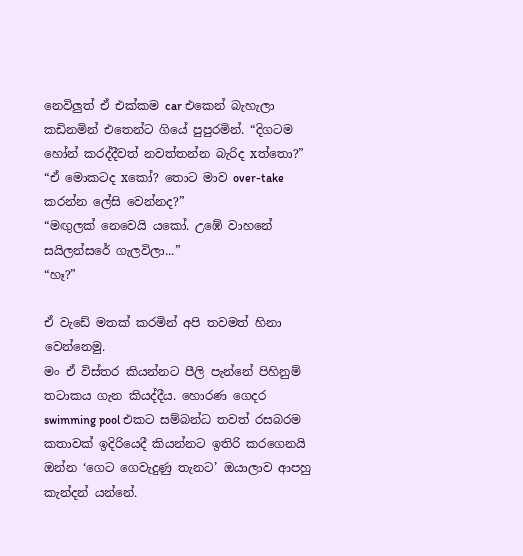නෙවිලුත් ඒ එක්කම car එකෙන් බැහැලා කඩිනමින් එතෙන්ට ගියේ පුපුරමින්. “දිගටම හෝන් කරද්දීවත් නවත්තන්න බැරිද xත්තො?”
“ඒ මොකටද xකෝ? තොට මාව over-take කරන්න ලේසි වෙන්නද?”
“මඟුලක් නෙවෙයි යකෝ. උඹේ වාහනේ සයිලන්සරේ ගැලවිලා...”
“හෑ?”

ඒ වැඩේ මතක් කරමින් අපි තවමත් හිනා වෙන්නෙමු.
මං ඒ විස්තර කියන්නට පීලි පැන්නේ පිහිනුම් තටාකය ගැන කියද්දීය. හොරණ ගෙදර swimming pool එකට සම්බන්ධ තවත් රසබරම කතාවක් ඉදිරියෙදී කියන්නට ඉතිරි කරගෙනයි ඔන්න ‘ගෙට ගෙවැදුණු තැනට’ ඔයාලාව ආපහු කැන්දන් යන්නේ.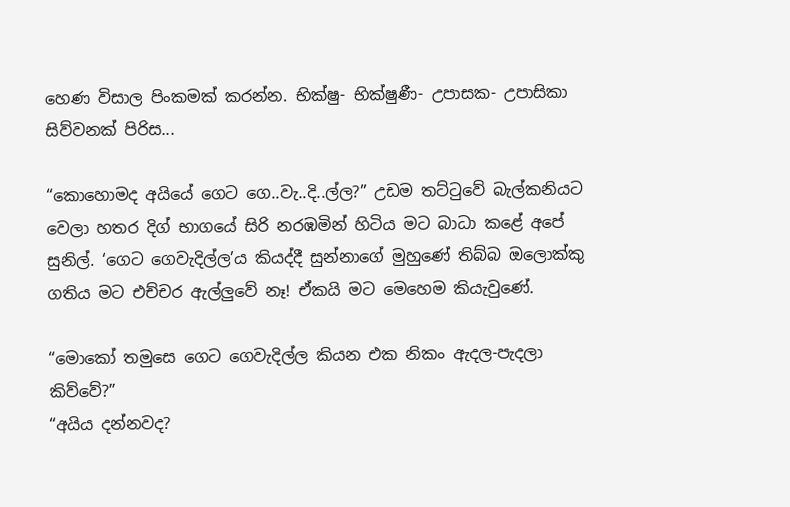හෙණ විසාල පිංකමක් කරන්න. භික්ෂු- භික්ෂුණී- උපාසක- උපාසිකා සිව්වනක් පිරිස...

“කොහොමද අයියේ ගෙට ගෙ..වැ..දි..ල්ල?” උඩම තට්ටුවේ බැල්කනියට වෙලා හතර දිග් භාගයේ සිරි නරඹමින් හිටිය මට බාධා කළේ අපේ සුනිල්. ‘ගෙට ගෙවැදිල්ල’ය කියද්දී සුන්නාගේ මුහුණේ තිබ්බ ඔලොක්කු ගතිය මට එච්චර ඇල්ලුවේ නෑ! ඒකයි මට මෙහෙම කියැවුණේ.

“මොකෝ තමුසෙ ගෙට ගෙවැදිල්ල කියන එක නිකං ඇදල-පැදලා කිව්වේ?”
“අයිය දන්නවද?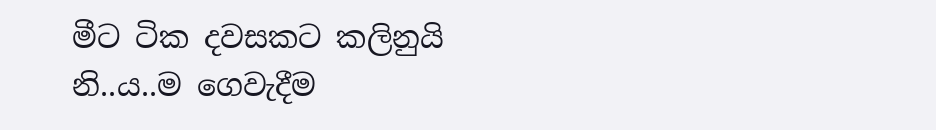මීට ටික දවසකට කලිනුයි නි..ය..ම ගෙවැදීම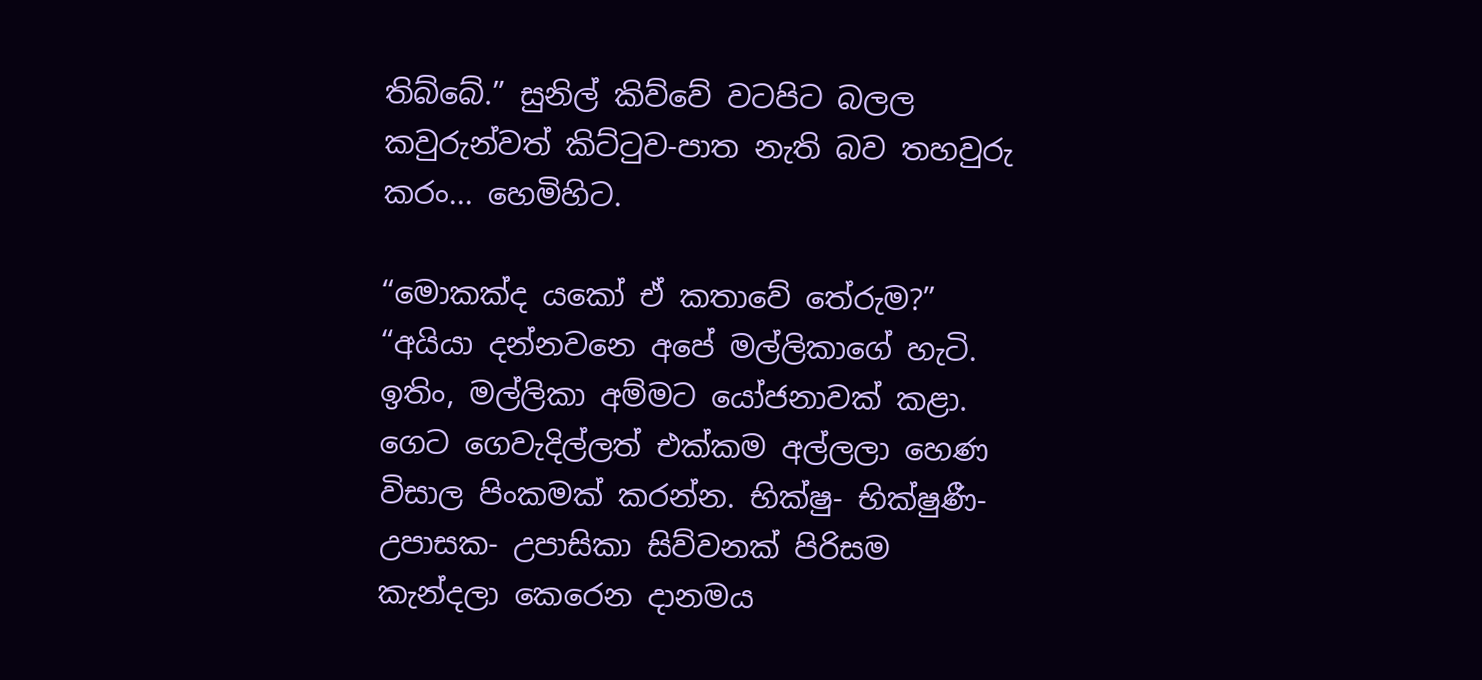තිබ්බේ.” සුනිල් කිව්වේ වටපිට බලල කවුරුන්වත් කිට්ටුව-පාත නැති බව තහවුරු කරං... හෙමිහිට.

“මොකක්ද යකෝ ඒ කතාවේ තේරුම?”
“අයියා දන්නවනෙ අපේ මල්ලිකාගේ හැටි. ඉතිං, මල්ලිකා අම්මට යෝජනාවක් කළා. ගෙට ගෙවැදිල්ලත් එක්කම අල්ලලා හෙණ විසාල පිංකමක් කරන්න. භික්ෂු- භික්ෂුණී- උපාසක- උපාසිකා සිව්වනක් පිරිසම කැන්දලා කෙරෙන දානමය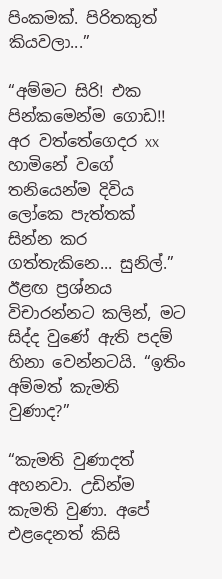පිංකමක්. පිරිතකුත් කියවලා...”

“අම්මට සිරි! එක පින්කමෙන්ම ගොඩ!! අර වත්තේගෙදර xx හාමිනේ වගේ තනියෙන්ම දිවිය ලෝකෙ පැත්තක් සින්න කර ගත්තැකිනෙ... සුනිල්.” ඊළඟ ප්‍රශ්නය විචාරන්නට කලින්, මට සිද්ද වුණේ ඇති පදම් හිනා වෙන්නටයි. “ඉතිං අම්මත් කැමති වුණාද?”

“කැමති වුණාදත් අහනවා. උඩින්ම කැමති වුණා. අපේ එළදෙනත් කිසි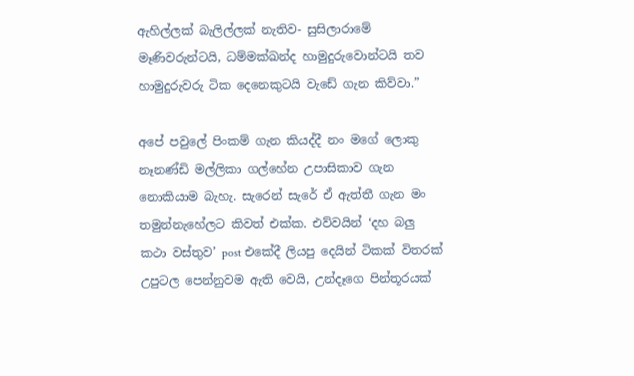ඇහිල්ලක් බැලිල්ලක් නැතිව- සුසිලාරාමේ මෑණිවරුන්ටයි, ධම්මක්ඛන්ද හාමුදුරුවොන්ටයි තව හාමුදුරුවරු ටික දෙනෙකුටයි වැඩේ ගැන කිව්වා.”

අපේ පවුලේ පිංකම් ගැන කියද්දී නං මගේ ලොකු නෑනණ්ඩි මල්ලිකා ගල්හේන උපාසිකාව ගැන නොකියාම බැහැ. සැරෙන් සැරේ ඒ ඇත්තී ගැන මං තමුන්නැහේලට කිවත් එක්ක. එව්වයින් ‘දහ බලු කථා වස්තුව’ post එකේදී ලියපු දෙයින් ටිකක් විතරක් උපුටල පෙන්නුවම ඇති වෙයි, උන්දෑගෙ පින්තූරයක්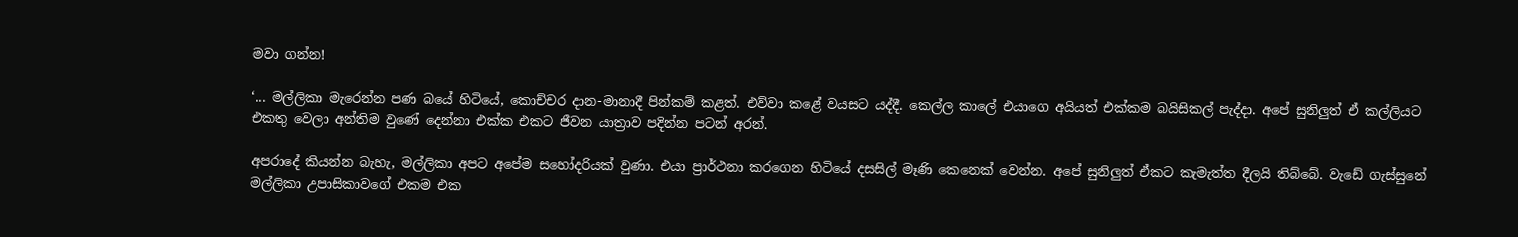මවා ගන්න!

‘... මල්ලිකා මැරෙන්න පණ බයේ හිටියේ, කොච්චර දාන-මානාදී පින්කම් කළත්. එව්වා කළේ වයසට යද්දී. කෙල්ල කාලේ එයාගෙ අයියත් එක්කම බයිසිකල් පැද්දා. අපේ සුනිලුත් ඒ කල්ලියට එකතු වෙලා අන්තිම වුණේ දෙන්නා එක්ක එකට ජීවන යාත්‍රාව පදින්න පටන් අරන්.

අපරාදේ කියන්න බැහැ, මල්ලිකා අපට අපේම සහෝදරියක් වුණා. එයා ප්‍රාර්ථනා කරගෙන හිටියේ දසසිල් මෑණි කෙනෙක් වෙන්න. අපේ සුනිලුත් ඒකට කැමැත්ත දීලයි තිබ්බේ. වැඩේ ගැස්සුනේ මල්ලිකා උපාසිකාවගේ එකම එක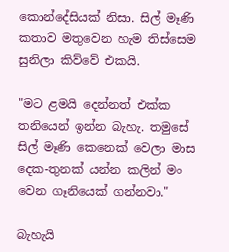කොන්දේසියක් නිසා. සිල් මෑණි කතාව මතුවෙන හැම තිස්සෙම සුනිලා කිව්වේ එකයි.

"මට ළමයි දෙන්නත් එක්ක තනියෙන් ඉන්න බැහැ. තමුසේ සිල් මෑණි කෙනෙක් වෙලා මාස දෙක-තුනක් යන්න කලින් මං වෙන ගෑනියෙක් ගන්නවා."

බැහැයි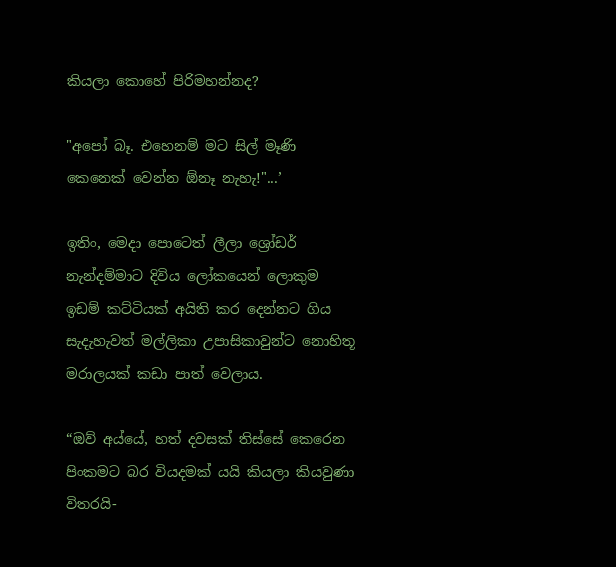කියලා කොහේ පිරිමහන්නද?

"අපෝ බෑ. එහෙනම් මට සිල් මෑණි කෙනෙක් වෙන්න ඕනෑ නැහැ!"...’

ඉතිං, මෙදා පොටෙත් ලීලා ශ්‍රෝඩර් නැන්දම්මාට දිවිය ලෝකයෙන් ලොකුම ඉඩම් කට්ටියක් අයිති කර දෙන්නට ගිය සැදැහැවත් මල්ලිකා උපාසිකාවුන්ට නොහිතූ මරාලයක් කඩා පාත් වෙලාය.

“ඔව් අය්යේ, හත් දවසක් තිස්සේ කෙරෙන පිංකමට බර වියදමක් යයි කියලා කියවුණා විතරයි-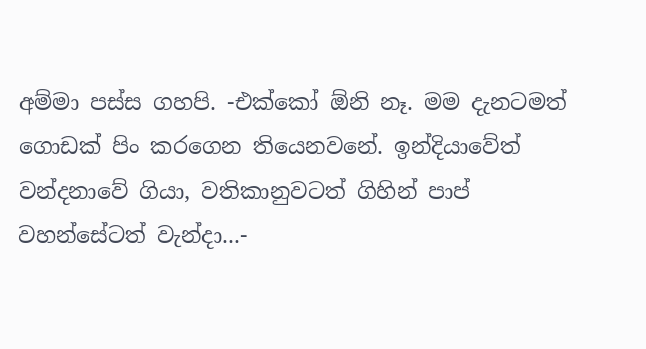අම්මා පස්ස ගහපි. -එක්කෝ ඕනි නෑ. මම දැනටමත් ගොඩක් පිං කරගෙන තියෙනවනේ. ඉන්දියාවේත් වන්දනාවේ ගියා, වතිකානුවටත් ගිහින් පාප් වහන්සේටත් වැන්දා...-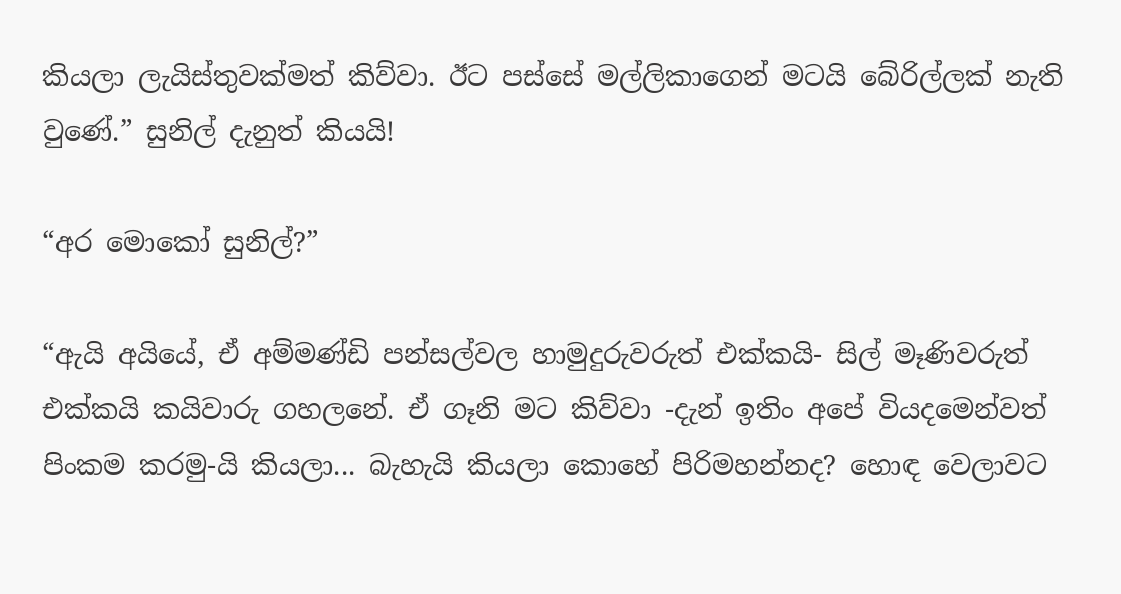කියලා ලැයිස්තුවක්මත් කිව්වා. ඊට පස්සේ මල්ලිකාගෙන් මටයි බේරිල්ලක් නැති වුණේ.” සුනිල් දැනුත් කියයි!

“අර මොකෝ සුනිල්?”

“ඇයි අයියේ, ඒ අම්මණ්ඩි පන්සල්වල හාමුදුරුවරුත් එක්කයි- සිල් මෑණිවරුත් එක්කයි කයිවාරු ගහලනේ. ඒ ගෑනි මට කිව්වා -දැන් ඉතිං අපේ වියදමෙන්වත් පිංකම කරමු-යි කියලා... බැහැයි කියලා කොහේ පිරිමහන්නද? හොඳ වෙලාවට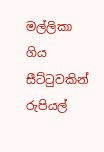මල්ලිකා ගිය සීට්ටුවකින් රුපියල්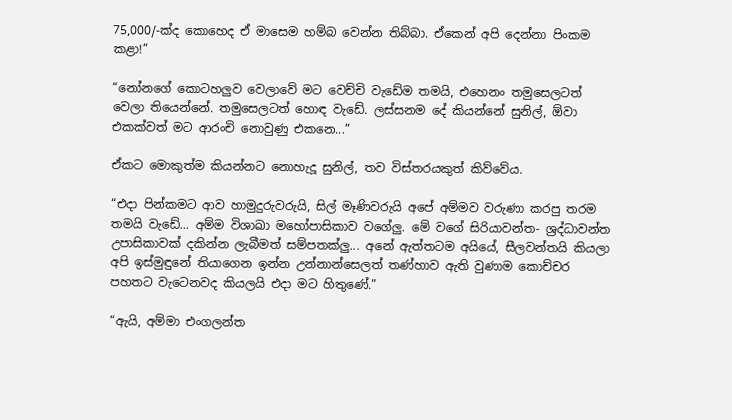75,000/-ක්ද කොහෙද ඒ මාසෙම හම්බ වෙන්න තිබ්බා. ඒකෙන් අපි දෙන්නා පිංකම කළා!”

“නෝනගේ කොටහලුව වෙලාවේ මට වෙච්චි වැඩේම තමයි, එහෙනං තමුසෙලටත් වෙලා තියෙන්නේ. තමුසෙලටත් හොඳ වැඩේ. ලස්සනම දේ කියන්නේ සුනිල්, ඕවා එකක්වත් මට ආරංචි නොවුණු එකනෙ...”

ඒකට මොකුත්ම කියන්නට නොහැදූ සුනිල්, තව විස්තරයකුත් කිව්වේය.

“එදා පින්කමට ආව හාමුදුරුවරුයි, සිල් මෑණිවරුයි අපේ අම්මව වරුණා කරපු තරම තමයි වැඩේ... අම්ම විශාඛා මහෝපාසිකාව වගේලු. මේ වගේ සිරියාවන්ත- ශ්‍රද්ධාවන්ත උපාසිකාවක් දකින්න ලැබීමත් සම්පතක්ලු... අනේ ඇත්තටම අයියේ, සීලවන්තයි කියලා අපි ඉස්මුඳුනේ තියාගෙන ඉන්න උන්නාන්සෙලත් තණ්හාව ඇති වුණාම කොච්චර පහතට වැටෙනවද කියලයි එදා මට හිතුණේ.”

“ඇයි, අම්මා එංගලන්ත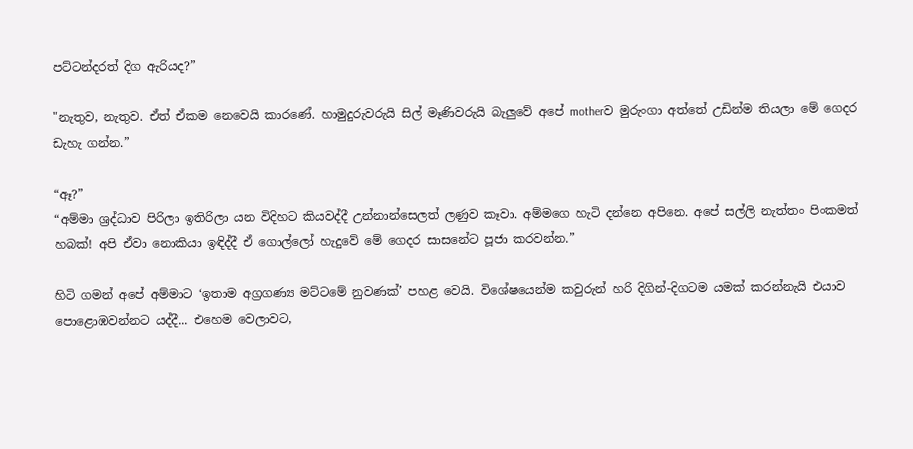පට්ටන්දරත් දිග ඇරියද?”

"නැතුව, නැතුව. ඒත් ඒකම නෙවෙයි කාරණේ. හාමුදුරුවරුයි සිල් මෑණිවරුයි බැලුවේ අපේ motherව මුරුංගා අත්තේ උඩින්ම තියලා මේ ගෙදර ඩැහැ ගන්න.”

“ඈ?”
“අම්මා ශ්‍රද්ධාව පිරිලා ඉතිරිලා යන විදිහට කියවද්දී උන්නාන්සෙලත් ලණුව කෑවා. අම්මගෙ හැටි දන්නෙ අපිනෙ. අපේ සල්ලි නැත්තං පිංකමත් හබක්! අපි ඒවා නොකියා ඉඳිද්දී ඒ ගොල්ලෝ හැදුවේ මේ ගෙදර සාසනේට පූජා කරවන්න.”

හිටි ගමන් අපේ අම්මාට ‘ඉතාම අග්‍රගණ්‍ය මට්ටමේ නුවණක්’ පහළ වෙයි. විශේෂයෙන්ම කවුරුන් හරි දිගින්-දිගටම යමක් කරන්නැයි එයාව පොළොඹවන්නට යද්දී... එහෙම වෙලාවට,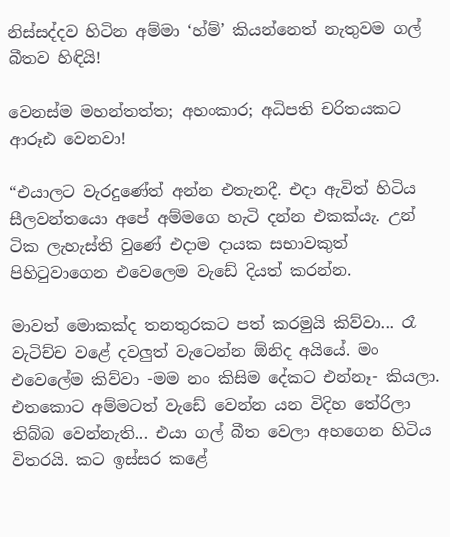නිස්සද්දව හිටින අම්මා ‘හ්ම්’ කියන්නෙත් නැතුවම ගල් බීතව හිඳියි!

වෙනස්ම මහන්තත්ත; අහංකාර; අධිපති චරිතයකට ආරූඪ වෙනවා!

“එයාලට වැරදුණේත් අන්න එතැනදී. එදා ඇවිත් හිටිය සීලවන්තයො අපේ අම්මගෙ හැටි දන්න එකක්යැ. උන් ටික ලැහැස්ති වුණේ එදාම දායක සභාවකුත් පිහිටුවාගෙන එවෙලෙම වැඩේ දියත් කරන්න.

මාවත් මොකක්ද තනතුරකට පත් කරමුයි කිව්වා... රෑ වැටිච්ච වළේ දවලුත් වැටෙන්න ඕනිද අයියේ. මං එවෙලේම කිව්වා -මම නං කිසිම දේකට එන්නෑ- කියලා. එතකොට අම්මටත් වැඩේ වෙන්න යන විදිහ තේරිලා තිබ්බ වෙන්නැති... එයා ගල් බීත වෙලා අහගෙන හිටිය විතරයි. කට ඉස්සර කළේ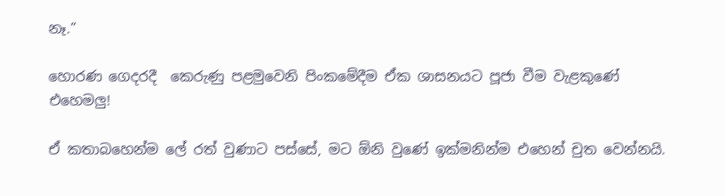නෑ.”

හොරණ ගෙදරදී  කෙරුණු පළමුවෙනි පිංකමේදීම ඒක ශාසනයට පූජා වීම වැළකුණේ එහෙමලු!

ඒ කතාබහෙන්ම ලේ රත් වුණාට පස්සේ, මට ඕනි වුණේ ඉක්මනින්ම එහෙන් චුත වෙන්නයි.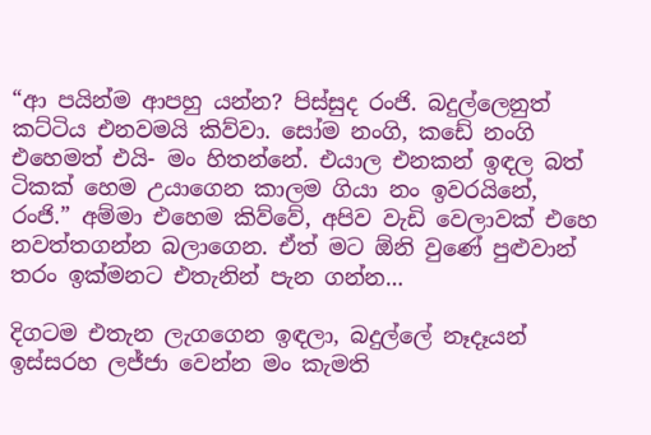“ආ පයින්ම ආපහු යන්න? පිස්සුද රංජි. බදුල්ලෙනුත් කට්ටිය එනවමයි කිව්වා. සෝම නංගි, කඩේ නංගි එහෙමත් එයි- මං හිතන්නේ. එයාල එනකන් ඉඳල බත් ටිකක් හෙම උයාගෙන කාලම ගියා නං ඉවරයිනේ, රංජි.” අම්මා එහෙම කිව්වේ, අපිව වැඩි වෙලාවක් එහෙ නවත්තගන්න බලාගෙන. ඒත් මට ඕනි වුණේ පුළුවාන් තරං ඉක්මනට එතැනින් පැන ගන්න...

දිගටම එතැන ලැගගෙන ඉඳලා, බදුල්ලේ නෑදෑයන් ඉස්සරහ ලජ්ජා වෙන්න මං කැමති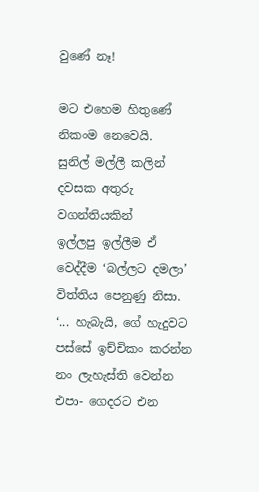වුණේ නෑ!

මට එහෙම හිතුණේ නිකංම නෙවෙයි.
සුනිල් මල්ලී කලින් දවසක අතුරු වගන්තියකින්
ඉල්ලපු ඉල්ලීම ඒ වෙද්දීම ‘බල්ලට දමලා’ විත්තිය පෙනුණු නිසා.
‘... හැබැයි, ගේ හැදුවට පස්සේ ඉච්චිකං කරන්න නං ලැහැස්ති වෙන්න එපා- ගෙදරට එන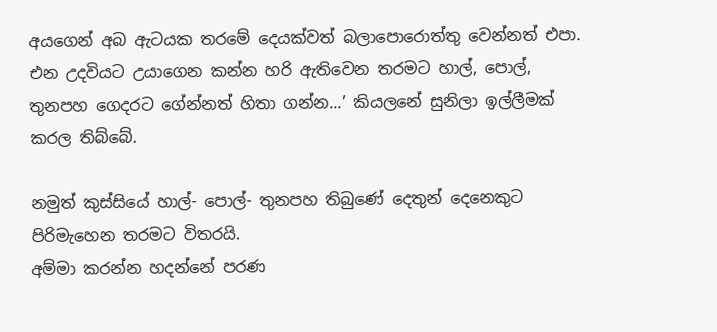අයගෙන් අබ ඇටයක තරමේ දෙයක්වත් බලාපොරොත්තු වෙන්නත් එපා. එන උදවියට උයාගෙන කන්න හරි ඇතිවෙන තරමට හාල්, පොල්, තුනපහ ගෙදරට ගේන්නත් හිතා ගන්න...’ කියලනේ සුනිලා ඉල්ලීමක් කරල තිබ්බේ.

නමුත් කුස්සියේ හාල්- පොල්- තුනපහ තිබුණේ දෙතුන් දෙනෙකුට පිරිමැහෙන තරමට විතරයි.
අම්මා කරන්න හදන්නේ පරණ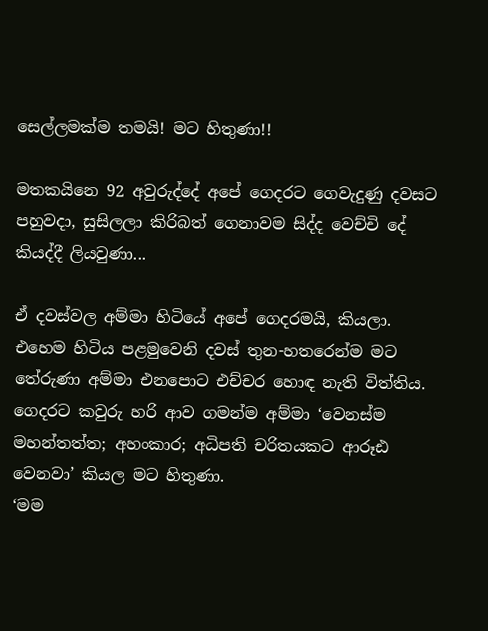සෙල්ලමක්ම තමයි! මට හිතුණා!!

මතකයිනෙ 92 අවුරුද්දේ අපේ ගෙදරට ගෙවැදුණු දවසට පහුවදා, සුසිලලා කිරිබත් ගෙනාවම සිද්ද වෙච්චි දේ කියද්දී ලියවුණා...

ඒ දවස්වල අම්මා හිටියේ අපේ ගෙදරමයි, කියලා. එහෙම හිටිය පළමුවෙනි දවස් තුන-හතරෙන්ම මට තේරුණා අම්මා එනපොට එච්චර හොඳ නැති විත්තිය. ගෙදරට කවුරු හරි ආව ගමන්ම අම්මා ‘වෙනස්ම මහන්තත්ත; අහංකාර; අධිපති චරිතයකට ආරූඪ වෙනවා’ කියල මට හිතුණා.
‘මම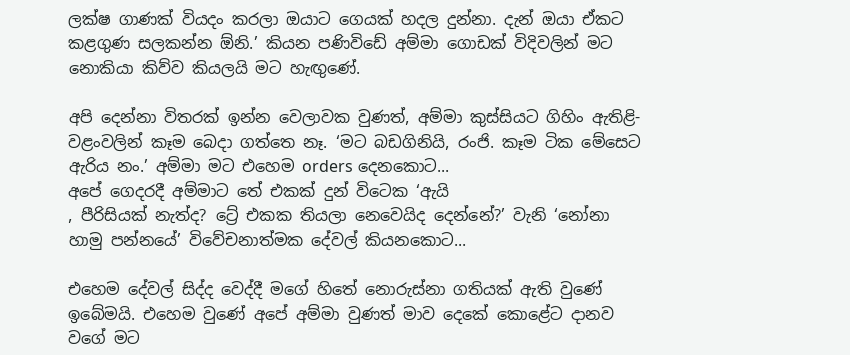ලක්ෂ ගාණක් වියදං කරලා ඔයාට ගෙයක් හදල දුන්නා. දැන් ඔයා ඒකට කළගුණ සලකන්න ඕනි.’ කියන පණිවිඩේ අම්මා ගොඩක් විදිවලින් මට නොකියා කිව්ව කියලයි මට හැඟුණේ.

අපි දෙන්නා විතරක් ඉන්න වෙලාවක වුණත්, අම්මා කුස්සියට ගිහිං ඇතිළි- වළංවලින් කෑම බෙදා ගත්තෙ නෑ. ‘මට බඩගිනියි, රංජි. කෑම ටික මේසෙට ඇරිය නං.’ අම්මා මට එහෙම orders දෙනකොට...
අපේ ගෙදරදී අම්මාට තේ එකක් දුන් විටෙක ‘ඇයි
, පීරිසියක් නැත්ද? ට්‍රේ එකක තියලා නෙවෙයිද දෙන්නේ?’ වැනි ‘නෝනා හාමු පන්නයේ’ විවේචනාත්මක දේවල් කියනකොට...

එහෙම දේවල් සිද්ද වෙද්දී මගේ හිතේ නොරුස්නා ගතියක් ඇති වුණේ ඉබේමයි. එහෙම වුණේ අපේ අම්මා වුණත් මාව දෙකේ කොළේට දානව වගේ මට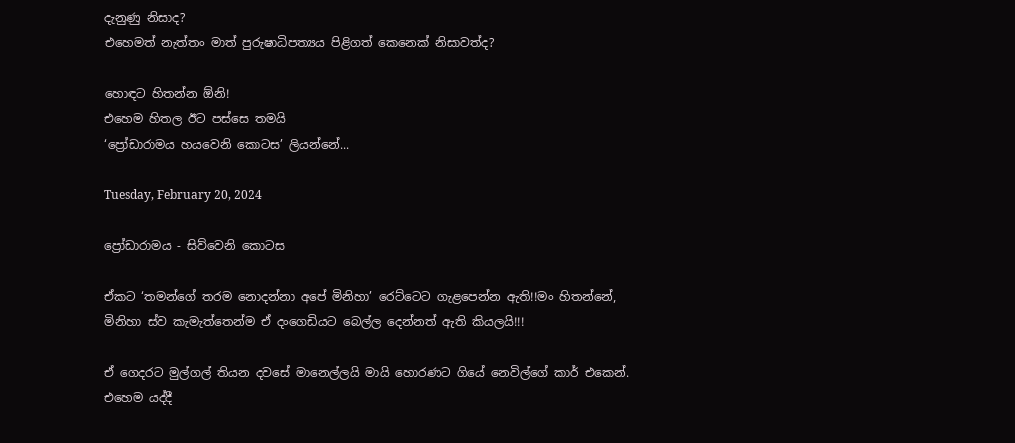දැනුණු නිසාද?
එහෙමත් නැත්තං මාත් පුරුෂාධිපත්‍යය පිළිගත් කෙනෙක් නිසාවත්ද?

හොඳට හිතන්න ඕනි!
එහෙම හිතල ඊට පස්සෙ තමයි
‘ප්‍රෝඩාරාමය හයවෙනි කොටස’ ලියන්නේ...

Tuesday, February 20, 2024

ප්‍රෝඩාරාමය - සිව්වෙනි කොටස

ඒකට ‘තමන්ගේ තරම නොදන්නා අපේ මිනිහා’ රෙට්ටෙට ගැළපෙන්න ඇති!!මං හිතන්නේ, මිනිහා ස්ව කැමැත්තෙන්ම ඒ දංගෙඩියට බෙල්ල දෙන්නත් ඇති කියලයි!!!

ඒ ගෙදරට මුල්ගල් තියන දවසේ මානෙල්ලයි මායි හොරණට ගියේ නෙවිල්ගේ කාර් එකෙන්.
එහෙම යද්දී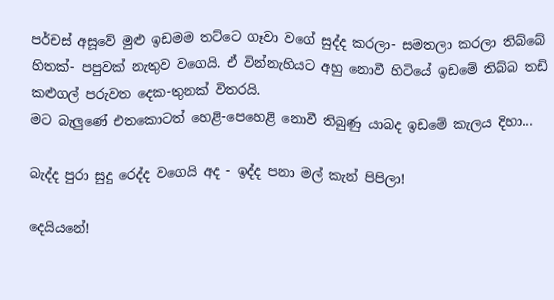පර්චස් අසූවේ මුළු ඉඩමම තට්ටෙ ගෑවා වගේ සුද්ද කරලා- සමතලා කරලා තිබ්බේ හිතක්- පපුවක් නැතුව වගෙයි. ඒ වින්නැහියට අහු නොවී හිටියේ ඉඩමේ තිබ්බ තඩි කළුගල් පරුවත දෙක-තුනක් විතරයි.
මට බැලුණේ එතකොටත් හෙළි-පෙහෙළි නොවී තිබුණු යාබද ඉඩමේ කැලය දිහා...

බැද්ද පුරා සුදු රෙද්ද වගෙයි අද - ඉද්ද පනා මල් කැන් පිපිලා!

දෙයියනේ!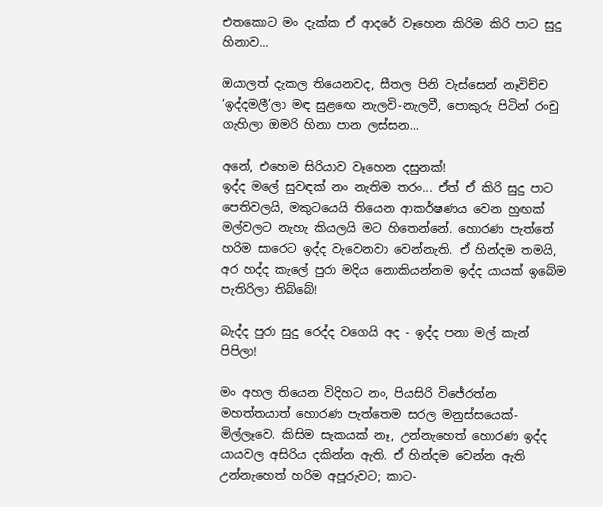එතකොට මං දැක්ක ඒ ආදරේ වෑහෙන කිරිම කිරි පාට සුදු හිනාව...

ඔයාලත් දැකල තියෙනවද, සීතල පිනි වැස්සෙන් නෑවිච්ච ‘ඉද්දමලී’ලා මඳ සුළඟෙ නැලවි-නැලවී, පොකුරු පිටින් රංචු ගැහිලා ඔමරි හිනා පාන ලස්සන...

අනේ, එහෙම සිරියාව වෑහෙන දසුනක්!
ඉද්ද මලේ සුවඳක් නං නැතිම තරං... ඒත් ඒ කිරි සුදු පාට පෙතිවලයි, මකුටයෙයි තියෙන ආකර්ෂණය වෙන හුඟක් මල්වලට නැහැ කියලයි මට හිතෙන්නේ. හොරණ පැත්තේ හරිම සාරෙට ඉද්ද වැවෙනවා වෙන්නැති. ඒ හින්දම තමයි, අර හද්ද කැලේ පුරා මදිය නොකියන්නම ඉද්ද යායක් ඉබේම පැතිරිලා තිබ්බේ!

බැද්ද පුරා සුදු රෙද්ද වගෙයි අද - ඉද්ද පනා මල් කැන් පිපිලා!

මං අහල තියෙන විදිහට නං, පියසිරි විජේරත්න මහත්තයාත් හොරණ පැත්තෙම සරල මනුස්සයෙක්- මිල්ලෑවෙ. කිසිම සැකයක් නෑ, උන්නැහෙත් හොරණ ඉද්ද යායවල අසිරිය දකින්න ඇති. ඒ හින්දම වෙන්න ඇති උන්නැහෙත් හරිම අපූරුවට; කාට-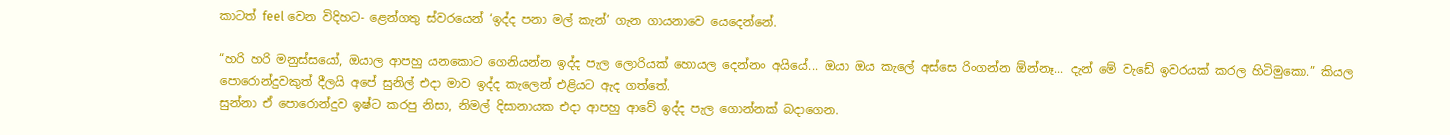කාටත් feel වෙන විදිහට- ළෙන්ගතු ස්වරයෙන් ‘ඉද්ද පනා මල් කැන්’ ගැන ගායනාවෙ යෙදෙන්නේ.

“හරි හරි මනුස්සයෝ, ඔයාල ආපහු යනකොට ගෙනියන්න ඉද්ද පැල ලොරියක් හොයල දෙන්නං අයියේ... ඔයා ඔය කැලේ අස්සෙ රිංගන්න ඕන්නෑ... දැන් මේ වැඩේ ඉවරයක් කරල හිටිමුකො.” කියල පොරොන්දුවකුත් දීලයි අපේ සුනිල් එදා මාව ඉද්ද කැලෙන් එළියට ඇද ගත්තේ.
සුන්නා ඒ පොරොන්දුව ඉෂ්ට කරපු නිසා, නිමල් දිසානායක එදා ආපහු ආවේ ඉද්ද පැල ගොන්නක් බදාගෙන.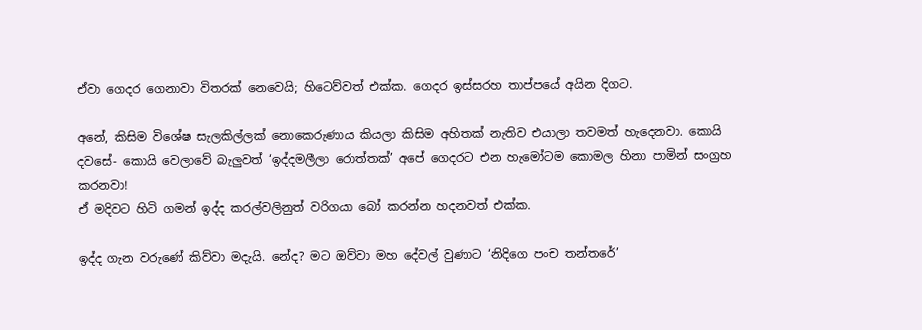ඒවා ගෙදර ගෙනාවා විතරක් නෙවෙයි; හිටෙව්වත් එක්ක. ගෙදර ඉස්සරහ තාප්පයේ අයින දිගට.

අනේ, කිසිම විශේෂ සැලකිල්ලක් නොකෙරුණාය කියලා කිසිම අහිතක් නැතිව එයාලා තවමත් හැදෙනවා. කොයි දවසේ- කොයි වෙලාවේ බැලුවත් ‘ඉද්දමලීලා රොත්තක්’ අපේ ගෙදරට එන හැමෝටම කොමල හිනා පාමින් සංග්‍රහ කරනවා!
ඒ මදිවට හිටි ගමන් ඉද්ද කරල්වලිනුත් වරිගයා බෝ කරන්න හදනවත් එක්ක.

ඉද්ද ගැන වරුණේ කිව්වා මදැයි. නේද? මට ඔව්වා මහ දේවල් වුණාට ‘නිදිගෙ පංච තන්තරේ’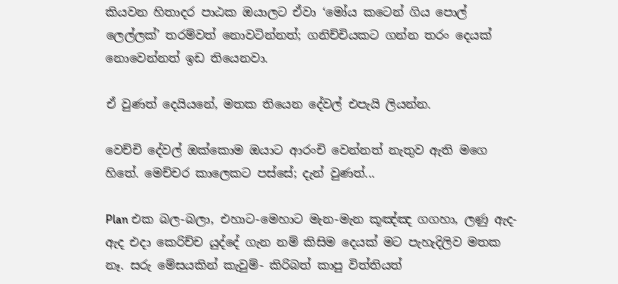කියවන හිතාදර පාඨක ඔයාලට ඒවා ‘මෝය කටෙන් ගිය පොල් ලෙල්ලක්’ තරම්වත් නොවටින්නත්; ගනිච්චියකට ගන්න තරං දෙයක් නොවෙන්නත් ඉඩ තියෙනවා.

ඒ වුණත් දෙයියනේ, මතක තියෙන දේවල් එපැයි ලියන්න.

වෙච්චි දේවල් ඔක්කොම ඔයාට ආරංචි වෙන්නත් නැතුව ඇති මගෙ හිතේ. මෙච්චර කාලෙකට පස්සේ; දැන් වුණත්...

Plan එක බල-බලා, එහාට-මෙහාට මැන-මැන කූඤ්ඤ ගගහා, ලණු ඇද-ඇද එදා කෙරිච්ච යුද්දේ ගැන නම් කිසිම දෙයක් මට පැහැදිලිව මතක නෑ. සරු මේසයකින් කැවුම්- කිරිබත් කාපු විත්තියත්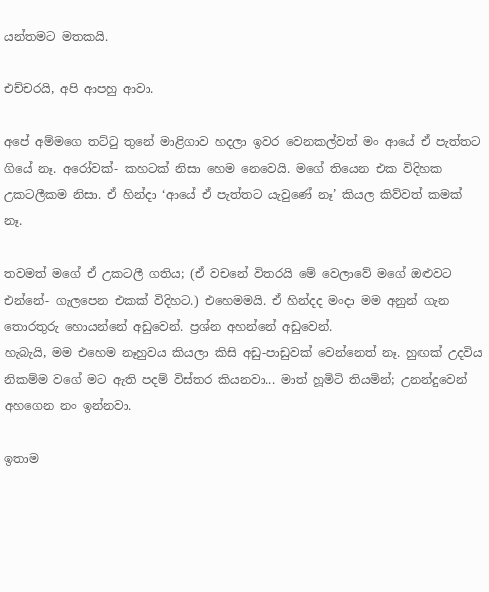යන්තමට මතකයි.

එච්චරයි, අපි ආපහු ආවා.

අපේ අම්මගෙ තට්ටු තුනේ මාළිගාව හදලා ඉවර වෙනකල්වත් මං ආයේ ඒ පැත්තට ගියේ නෑ. අරෝවක්- කහටක් නිසා හෙම නෙවෙයි. මගේ තියෙන එක විදිහක උකටලීකම නිසා. ඒ හින්දා ‘ආයේ ඒ පැත්තට යැවුණේ නෑ’ කියල කිව්වත් කමක් නෑ.

තවමත් මගේ ඒ උකටලී ගතිය; (ඒ වචනේ විතරයි මේ වෙලාවේ මගේ ඔළුවට එන්නේ- ගැලපෙන එකක් විදිහට.) එහෙමමයි. ඒ හින්දද මංදා මම අනුන් ගැන තොරතුරු හොයන්නේ අඩුවෙන්. ප්‍රශ්න අහන්නේ අඩුවෙන්.
හැබැයි, මම එහෙම නෑහුවය කියලා කිසි අඩු-පාඩුවක් වෙන්නෙත් නෑ. හුඟක් උදවිය නිකම්ම වගේ මට ඇති පදම් විස්තර කියනවා... මාත් හූමිටි තියමින්; උනන්දුවෙන් අහගෙන නං ඉන්නවා.

ඉතාම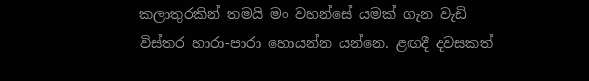කලාතුරකින් තමයි මං වහන්සේ යමක් ගැන වැඩි විස්තර හාරා-පාරා හොයන්න යන්නෙ. ළඟදී දවසකත්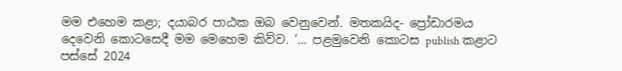මම එහෙම කළා; දයාබර පාඨක ඔබ වෙනුවෙන්. මතකයිද- ප්‍රෝඩාරමය දෙවෙනි කොටසෙදී මම මෙහෙම කිව්ව. ‘... පළමුවෙනි කොටස publish කළාට පස්සේ 2024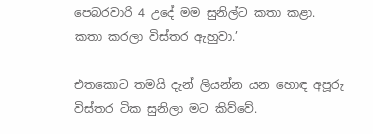පෙබරවාරි 4 උදේ මම සුනිල්ට කතා කළා. කතා කරලා විස්තර ඇහුවා.’

එතකොට තමයි දැන් ලියන්න යන හොඳ අපූරු විස්තර ටික සුනිලා මට කිව්වේ.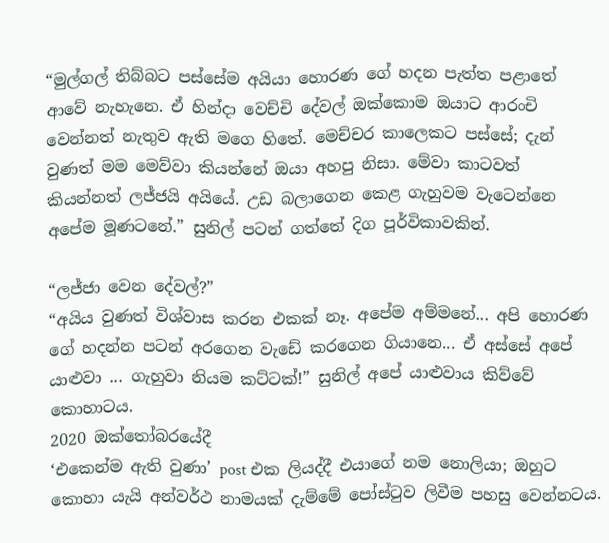“මුල්ගල් තිබ්බට පස්සේම අයියා හොරණ ගේ හදන පැත්ත පළාතේ ආවේ නැහැනෙ. ඒ හින්දා වෙච්චි දේවල් ඔක්කොම ඔයාට ආරංචි වෙන්නත් නැතුව ඇති මගෙ හිතේ. මෙච්චර කාලෙකට පස්සේ; දැන් වුණත් මම මෙව්වා කියන්නේ ඔයා අහපු නිසා. මේවා කාටවත් කියන්නත් ලජ්ජයි අයියේ. උඩ බලාගෙන කෙළ ගැහුවම වැටෙන්නෙ අපේම මූණටනේ.” සුනිල් පටන් ගත්තේ දිග පූර්විකාවකින්.

“ලජ්ජා වෙන දේවල්?”
“අයිය වුණත් විශ්වාස කරන එකක් නෑ. අපේම අම්මනේ... අපි හොරණ ගේ හදන්න පටන් අරගෙන වැඩේ කරගෙන ගියානෙ... ඒ අස්සේ අපේ යාළුවා ... ගැහුවා නියම කට්ටක්!” සුනිල් අපේ යාළුවාය කිව්වේ කොහාටය.
2020 ඔක්තෝබරයේදී
‘එකෙන්ම ඇති වුණා’ post එක ලියද්දී එයාගේ නම නොලියා; ඔහුට කොහා යැයි අන්වර්ථ නාමයක් දැම්මේ පෝස්ටුව ලිවීම පහසු වෙන්නටය.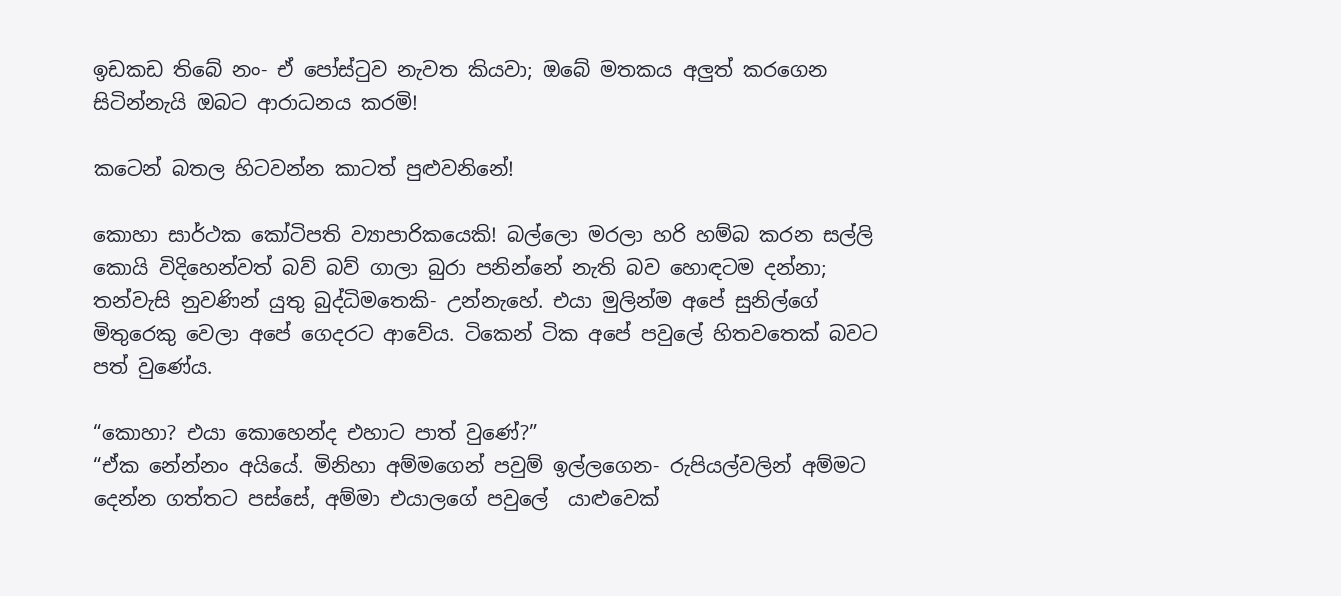ඉඩකඩ තිබේ නං- ඒ පෝස්ටුව නැවත කියවා; ඔබේ මතකය අලුත් කරගෙන සිටින්නැයි ඔබට ආරාධනය කරමි!

කටෙන් බතල හිටවන්න කාටත් පුළුවනිනේ!

කොහා සාර්ථක කෝටිපති ව්‍යාපාරිකයෙකි! බල්ලො මරලා හරි හම්බ කරන සල්ලි කොයි විදිහෙන්වත් බව් බව් ගාලා බුරා පනින්නේ නැති බව හොඳටම දන්නා; තන්වැසි නුවණින් යුතු බුද්ධිමතෙකි- උන්නැහේ. එයා මුලින්ම අපේ සුනිල්ගේ මිතුරෙකු වෙලා අපේ ගෙදරට ආවේය. ටිකෙන් ටික අපේ පවුලේ හිතවතෙක් බවට පත් වුණේය.

“කොහා? එයා කොහෙන්ද එහාට පාත් වුණේ?”
“ඒක නේන්නං අයියේ. මිනිහා අම්මගෙන් පවුම් ඉල්ලගෙන- රුපියල්වලින් අම්මට දෙන්න ගත්තට පස්සේ, අම්මා එයාලගේ පවුලේ  යාළුවෙක්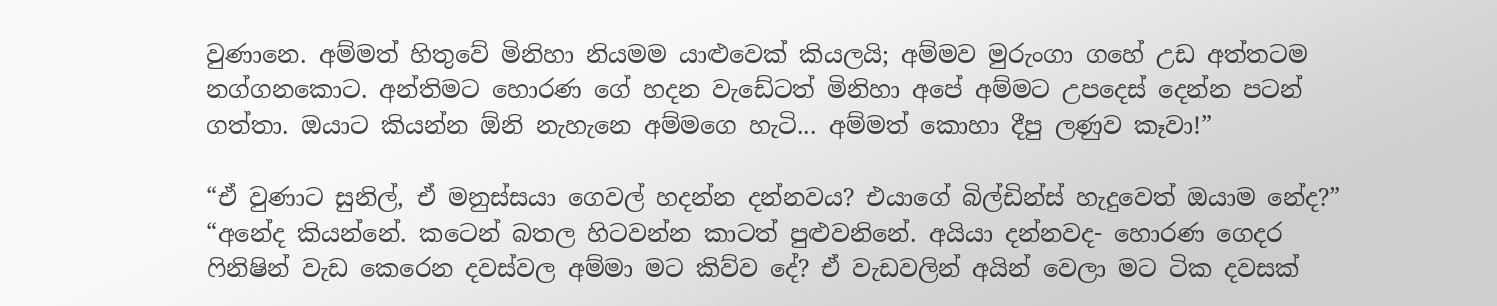වුණානෙ. අම්මත් හිතුවේ මිනිහා නියමම යාළුවෙක් කියලයි; අම්මව මුරුංගා ගහේ උඩ අත්තටම නග්ගනකොට. අන්තිමට හොරණ ගේ හදන වැඩේටත් මිනිහා අපේ අම්මට උපදෙස් දෙන්න පටන් ගත්තා. ඔයාට කියන්න ඕනි නැහැනෙ අම්මගෙ හැටි... අම්මත් කොහා දීපු ලණුව කෑවා!”

“ඒ වුණාට සුනිල්, ඒ මනුස්සයා ගෙවල් හදන්න දන්නවය? එයාගේ බිල්ඩින්ස් හැදුවෙත් ඔයාම නේද?”
“අනේද කියන්නේ. කටෙන් බතල හිටවන්න කාටත් පුළුවනිනේ. අයියා දන්නවද- හොරණ ගෙදර ෆිනිෂින් වැඩ කෙරෙන දවස්වල අම්මා මට කිව්ව දේ? ඒ වැඩවලින් අයින් වෙලා මට ටික දවසක්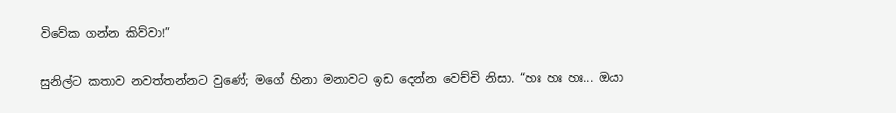විවේක ගන්න කිව්වා!”

සුනිල්ට කතාව නවත්තන්නට වුණේ; මගේ හිනා මනාවට ඉඩ දෙන්න වෙච්චි නිසා. “හඃ හඃ හඃ... ඔයා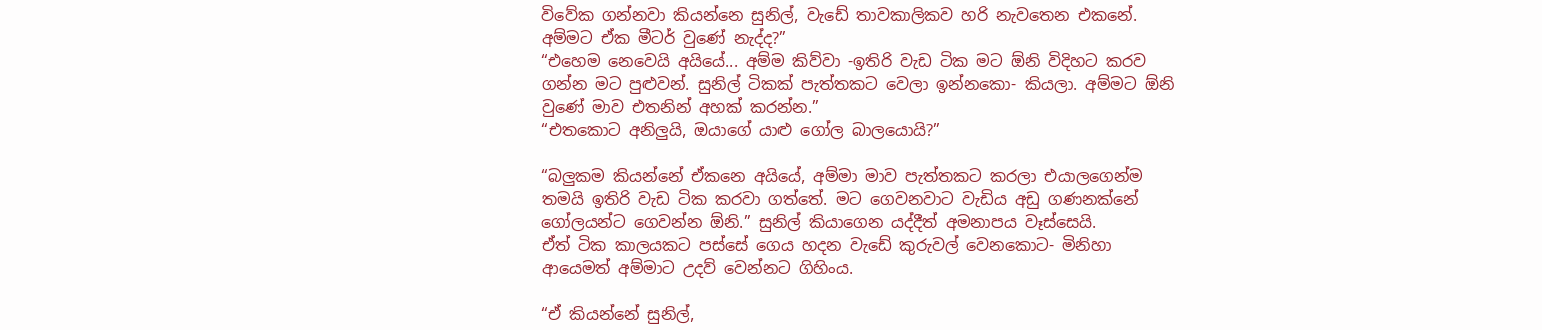විවේක ගන්නවා කියන්නෙ සුනිල්, වැඩේ තාවකාලිකව හරි නැවතෙන එකනේ. අම්මට ඒක මීටර් වුණේ නැද්ද?”
“එහෙම නෙවෙයි අයියේ... අම්ම කිව්වා -ඉතිරි වැඩ ටික මට ඕනි විදිහට කරව ගන්න මට පුළුවන්. සුනිල් ටිකක් පැත්තකට වෙලා ඉන්නකො- කියලා. අම්මට ඕනි වුණේ මාව එතනින් අහක් කරන්න.”
“එතකොට අනිලුයි, ඔයාගේ යාළු ගෝල බාලයොයි?”

“බලුකම කියන්නේ ඒකනෙ අයියේ, අම්මා මාව පැත්තකට කරලා එයාලගෙන්ම තමයි ඉතිරි වැඩ ටික කරවා ගත්තේ. මට ගෙවනවාට වැඩිය අඩු ගණනක්නේ ගෝලයන්ට ගෙවන්න ඕනි.” සුනිල් කියාගෙන යද්දීත් අමනාපය වෑස්සෙයි.
ඒත් ටික කාලයකට පස්සේ ගෙය හදන වැඩේ කුරුවල් වෙනකොට- මිනිහා ආයෙමත් අම්මාට උදව් වෙන්නට ගිහිංය.

“ඒ කියන්නේ සුනිල්,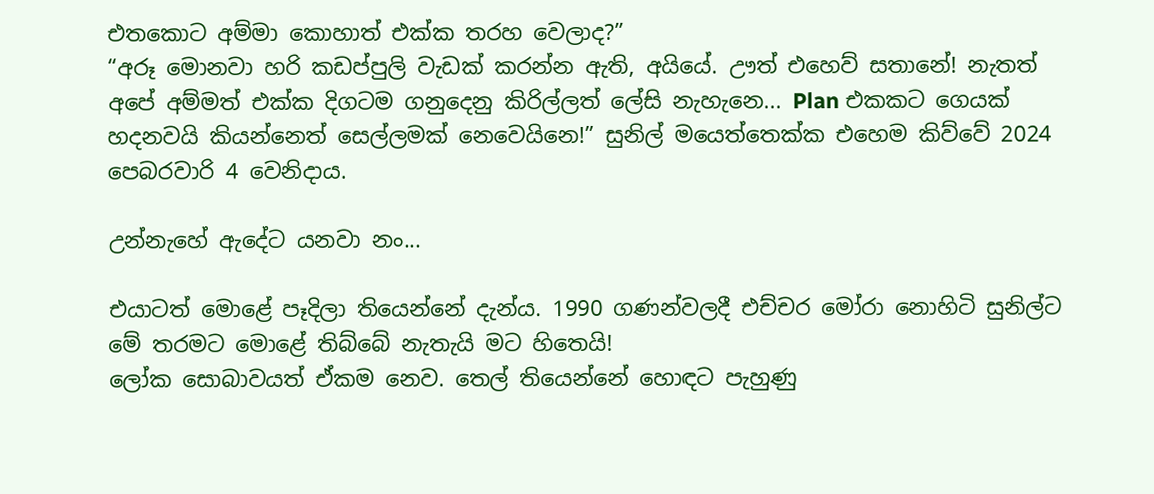එතකොට අම්මා කොහාත් එක්ක තරහ වෙලාද?”
“අරූ මොනවා හරි කඩප්පුලි වැඩක් කරන්න ඇති, අයියේ. ඌත් එහෙව් සතානේ! නැතත් අපේ අම්මත් එක්ක දිගටම ගනුදෙනු කිරිල්ලත් ලේසි නැහැනෙ... Plan එකකට ගෙයක් හදනවයි කියන්නෙත් සෙල්ලමක් නෙවෙයිනෙ!” සුනිල් මයෙත්තෙක්ක එහෙම කිව්වේ 2024 පෙබරවාරි 4 වෙනිදාය.

උන්නැහේ ඇදේට යනවා නං...

එයාටත් මොළේ පෑදිලා තියෙන්නේ දැන්ය. 1990 ගණන්වලදී එච්චර මෝරා නොහිටි සුනිල්ට මේ තරමට මොළේ තිබ්බේ නැතැයි මට හිතෙයි!
ලෝක සොබාවයත් ඒකම නෙව. තෙල් තියෙන්නේ හොඳට පැහුණු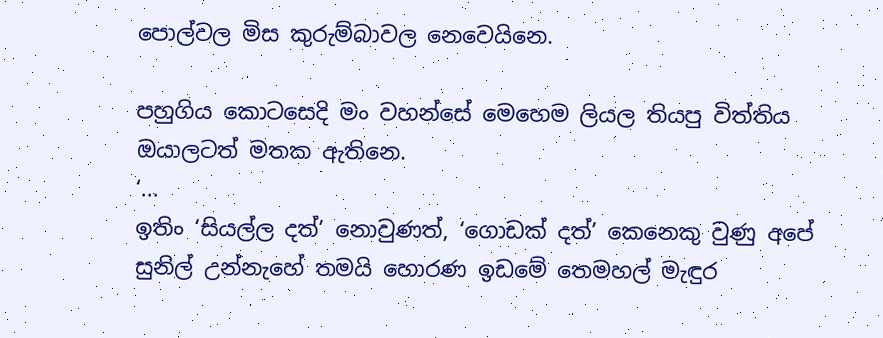පොල්වල මිස කුරුම්බාවල නෙවෙයිනෙ.

පහුගිය කොටසෙදි මං වහන්සේ මෙහෙම ලියල තියපු විත්තිය ඔයාලටත් මතක ඇතිනෙ.
‘...
ඉතිං ‘සියල්ල දත්’ නොවුණත්, ‘ගොඩක් දත්’ කෙනෙකු වුණු අපේ සුනිල් උන්නැහේ තමයි හොරණ ඉඩමේ තෙමහල් මැඳුර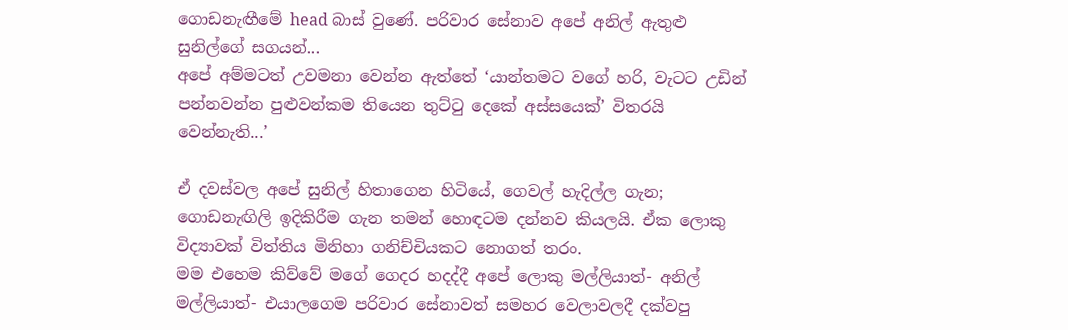ගොඩනැඟීමේ head බාස් වුණේ. පරිවාර සේනාව අපේ අනිල් ඇතුළු සුනිල්ගේ සගයන්...
අපේ අම්මටත් උවමනා වෙන්න ඇත්තේ ‘යාන්තමට වගේ හරි, වැටට උඩින් පන්නවන්න පුළුවන්කම තියෙන තුට්ටු දෙකේ අස්සයෙක්’ විතරයි වෙන්නැති...’

ඒ දවස්වල අපේ සුනිල් හිතාගෙන හිටියේ, ගෙවල් හැදිල්ල ගැන; ගොඩනැඟිලි ඉදිකිරීම ගැන තමන් හොඳටම දන්නව කියලයි. ඒක ලොකු විද්‍යාවක් විත්තිය මිනිහා ගනිච්චියකට නොගත් තරං.
මම එහෙම කිව්වේ මගේ ගෙදර හදද්දී අපේ ලොකු මල්ලියාත්- අනිල් මල්ලියාත්- එයාලගෙම පරිවාර සේනාවත් සමහර වෙලාවලදී දක්වපු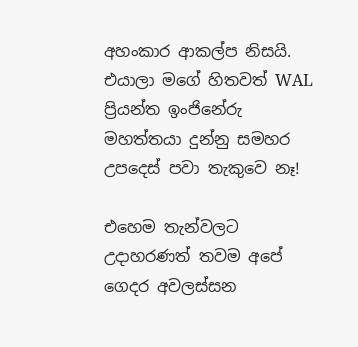අහංකාර ආකල්ප නිසයි.
එයාලා මගේ හිතවත් WAL ප්‍රියන්ත ඉංජිනේරු මහත්තයා දුන්නු සමහර උපදෙස් පවා තැකුවෙ නෑ!

එහෙම තැන්වලට උදාහරණත් තවම අපේ ගෙදර අවලස්සන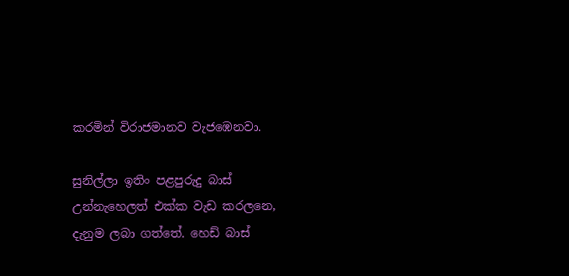කරමින් විරාජමානව වැජඹෙනවා.

සුනිල්ලා ඉතිං පළපුරුදු බාස් උන්නැහෙලත් එක්ක වැඩ කරලනෙ, දැනුම ලබා ගත්තේ. හෙඩ් බාස්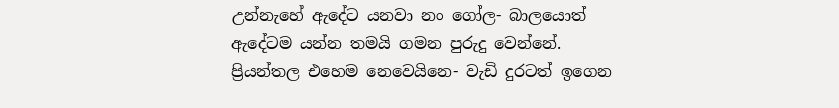උන්නැහේ ඇදේට යනවා නං ගෝල- බාලයොත් ඇදේටම යන්න තමයි ගමන පුරුදු වෙන්නේ.
ප්‍රියන්තල එහෙම නෙවෙයිනෙ- වැඩි දුරටත් ඉගෙන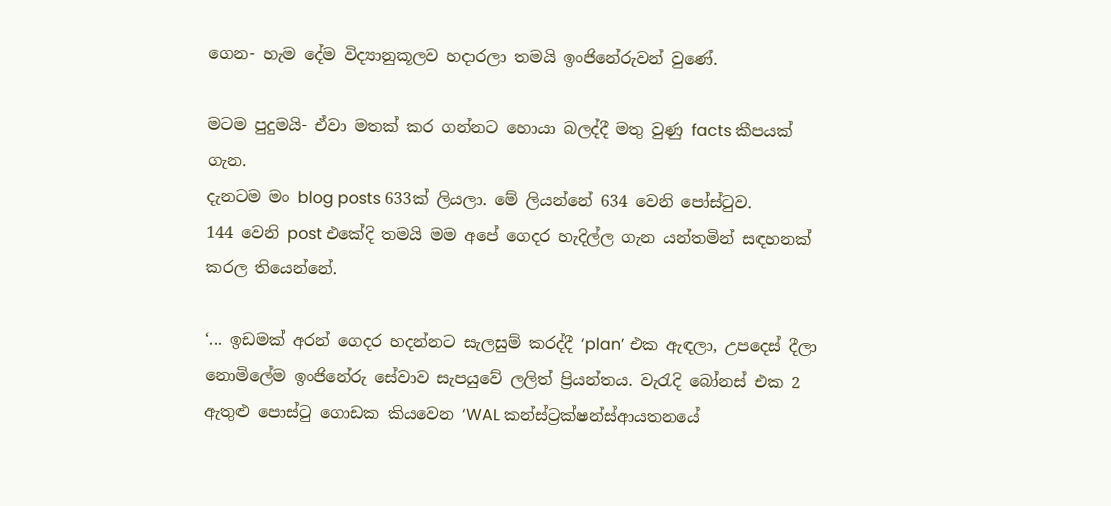ගෙන- හැම දේම විද්‍යානුකූලව හදාරලා තමයි ඉංජිනේරුවන් වුණේ.

මටම පුදුමයි- ඒවා මතක් කර ගන්නට හොයා බලද්දී මතු වුණු facts කීපයක් ගැන.
දැනටම මං blog posts 633ක් ලියලා. මේ ලියන්නේ 634 වෙනි පෝස්ටුව.
144 වෙනි post එකේදි තමයි මම අපේ ගෙදර හැදිල්ල ගැන යන්තමින් සඳහනක් කරල තියෙන්නේ.

‘... ඉඩමක් අරන් ගෙදර හදන්නට සැලසුම් කරද්දී ‘plan’ එක ඇඳලා, උපදෙස් දීලා නොමිලේම ඉංජිනේරු සේවාව සැපයුවේ ලලිත් ප්‍රියන්තය. වැරැදි බෝනස් එක 2 ඇතුළු පොස්ටු ගොඩක කියවෙන ‘WAL කන්ස්ට්‍රක්ෂන්ස්ආයතනයේ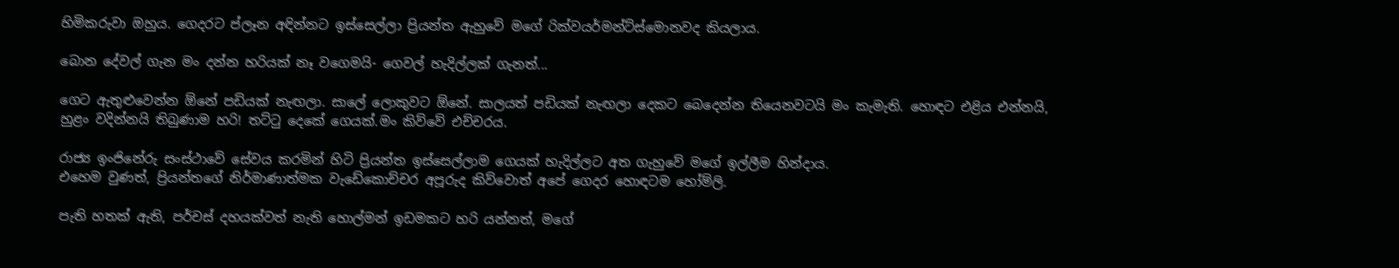හිමිකරුවා ඔහුය. ගෙදරට ප්ලෑන අඳින්නට ඉස්සෙල්ලා ප්‍රියන්ත ඇහුවේ මගේ රික්වයර්මන්ට්ස්මොනවද කියලාය.

බොන දේවල් ගැන මං දන්න හරියක් නෑ වගෙමයි- ගෙවල් හැදිල්ලක් ගැනත්...

ගෙට ඇතුළුවෙන්න ඕනේ පඩියක් නැඟලා. සාලේ ලොකුවට ඕනේ. සාලයත් පඩියක් නැඟලා දෙකට බෙදෙන්න තියෙනවටයි මං කැමැති. හොඳට එළිය එන්නයි, හුළං වදින්නයි තිබුණාම හරි! තට්ටු දෙකේ ගෙයක්.මං කිව්වේ එච්චරය.

රාජ්‍ය ඉංජිනේරු සංස්ථාවේ සේවය කරමින් හිටි ප්‍රියන්ත ඉස්සෙල්ලාම ගෙයක් හැදිල්ලට අත ගැහුවේ මගේ ඉල්ලීම හින්දාය.
එහෙම වුණත්, ප්‍රියන්තගේ නිර්මාණාත්මක වැඩේකොච්චර අපූරුද කිව්වොත් අපේ ගෙදර හොඳටම හෝම්ලි.

පැති හතක් ඇති, පර්චස් දහයක්වත් නැති හොල්මන් ඉඩමකට හරි යන්නත්, මගේ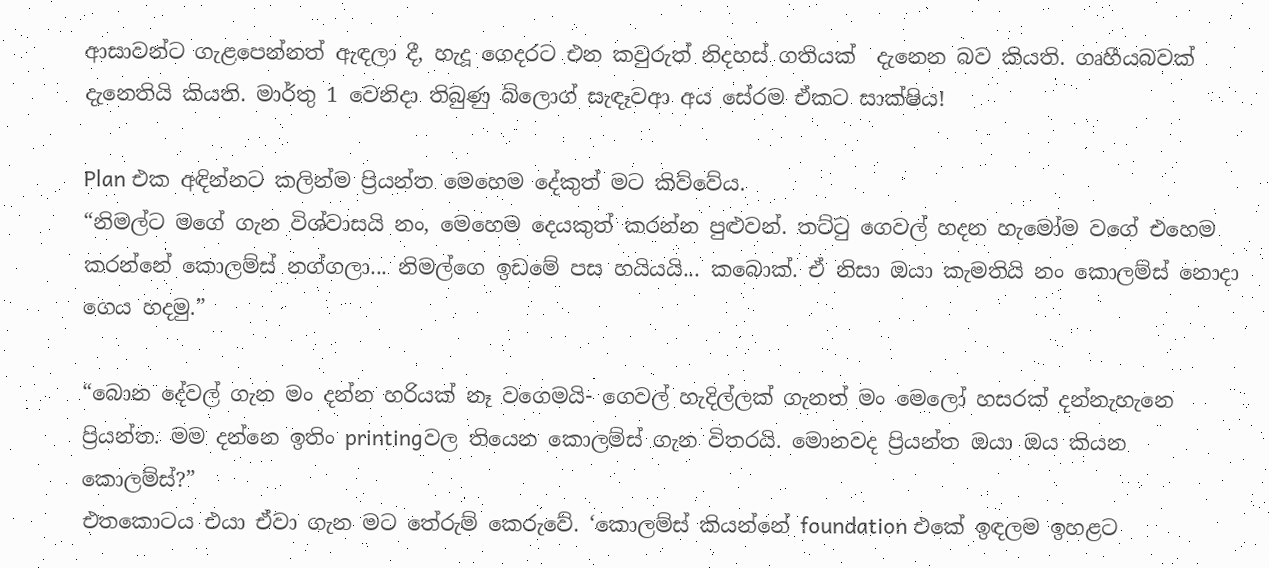ආසාවන්ට ගැළපෙන්නත් ඇඳලා දී, හැදූ ගෙදරට එන කවුරුත් නිදහස් ගතියක්  දැනෙන බව කියති. ගෘහීයබවක් දැනෙතියි කියති. මාර්තු 1 වෙනිදා තිබුණු බ්ලොග් සැඳෑවආ අය සේරම ඒකට සාක්ෂිය!

Plan එක අඳින්නට කලින්ම ප්‍රියන්ත මෙහෙම දේකුත් මට කිව්වේය.
“නිමල්ට මගේ ගැන විශ්වාසයි නං, මෙහෙම දෙයකුත් කරන්න පුළුවන්. තට්ටු ගෙවල් හදන හැමෝම වගේ එහෙම කරන්නේ කොලම්ස් නග්ගලා... නිමල්ගෙ ඉඩමේ පස හයියයි... කබොක්. ඒ නිසා ඔයා කැමතියි නං කොලම්ස් නොදා ගෙය හදමු.”

“බොන දේවල් ගැන මං දන්න හරියක් නෑ වගෙමයි- ගෙවල් හැදිල්ලක් ගැනත් මං මෙලෝ හසරක් දන්නැහැනෙ ප්‍රියන්ත. මම දන්නෙ ඉතිං printingවල තියෙන කොලම්ස් ගැන විතරයි. මොනවද ප්‍රියන්ත ඔයා ඔය කියන කොලම්ස්?”
එතකොටය එයා ඒවා ගැන මට තේරුම් කෙරුවේ. ‘කොලම්ස් කියන්නේ foundation එකේ ඉඳලම ඉහළට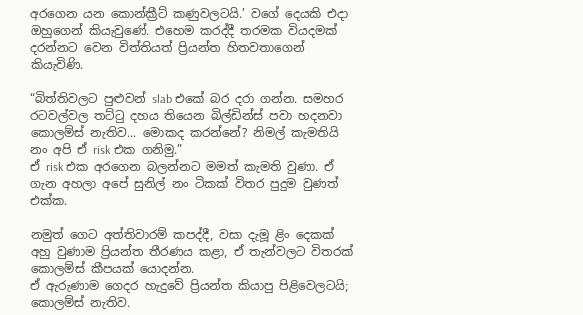අරගෙන යන කොන්ක්‍රීට් කණුවලටයි.’ වගේ දෙයකි එදා ඔහුගෙන් කියැවුණේ. එහෙම කරද්දී තරමක වියදමක් දරන්නට වෙන විත්තියත් ප්‍රියන්ත හිතවතාගෙන් කියැවිණි.

“බිත්තිවලට පුළුවන් slab එකේ බර දරා ගන්න. සමහර රටවල්වල තට්ටු දහය තියෙන බිල්ඩින්ස් පවා හදනවා කොලම්ස් නැතිව... මොකද කරන්නේ? නිමල් කැමතියි නං අපි ඒ risk එක ගනිමු.”
ඒ risk එක අරගෙන බලන්නට මමත් කැමති වුණා. ඒ ගැන අහලා අපේ සුනිල් නං ටිකක් විතර පුදුම වුණත් එක්ක.

නමුත් ගෙට අත්තිවාරම් කපද්දී, වසා දැමූ ළිං දෙකක් අහු වුණාම ප්‍රියන්ත තීරණය කළා, ඒ තැන්වලට විතරක් කොලම්ස් කීපයක් යොදන්න.
ඒ ඇරුණාම ගෙදර හැදුවේ ප්‍රියන්ත කියාපු පිළිවෙලටයි; කොලම්ස් නැතිව.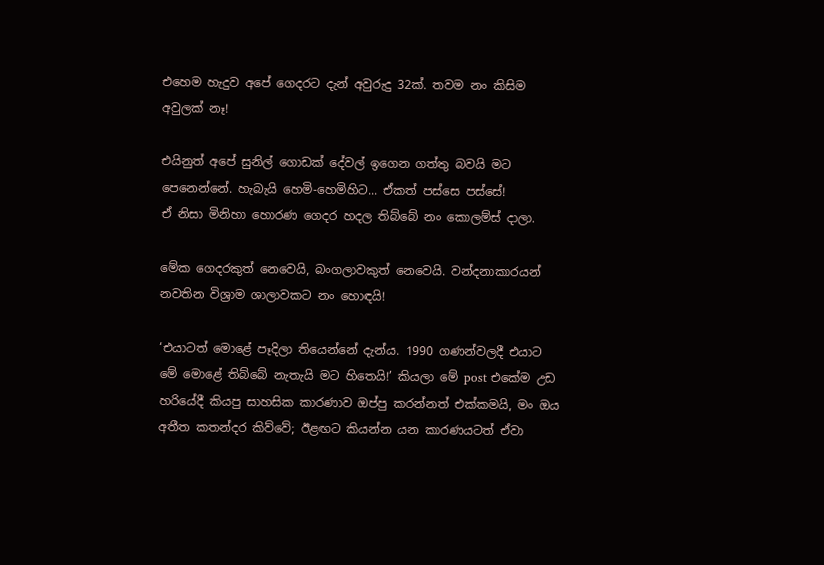එහෙම හැදුව අපේ ගෙදරට දැන් අවුරුදු 32ක්. තවම නං කිසිම අවුලක් නෑ!

එයිනුත් අපේ සුනිල් ගොඩක් දේවල් ඉගෙන ගත්තු බවයි මට පෙනෙන්නේ. හැබැයි හෙමි-හෙමිහිට... ඒකත් පස්සෙ පස්සේ!
ඒ නිසා මිනිහා හොරණ ගෙදර හදල තිබ්බේ නං කොලම්ස් දාලා.

මේක ගෙදරකුත් නෙවෙයි, බංගලාවකුත් නෙවෙයි. වන්දනාකාරයන් නවතින විශ්‍රාම ශාලාවකට නං හොඳයි!

‘එයාටත් මොළේ පෑදිලා තියෙන්නේ දැන්ය. 1990 ගණන්වලදී එයාට මේ මොළේ තිබ්බේ නැතැයි මට හිතෙයි!’ කියලා මේ post එකේම උඩ හරියේදී කියපු සාහසික කාරණාව ඔප්පු කරන්නත් එක්කමයි, මං ඔය අතීත කතන්දර කිව්වේ; ඊළඟට කියන්න යන කාරණයටත් ඒවා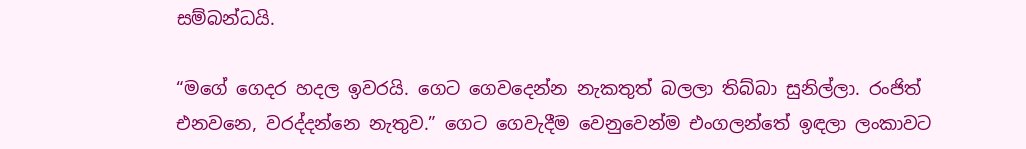සම්බන්ධයි.

“මගේ ගෙදර හදල ඉවරයි. ගෙට ගෙවදෙන්න නැකතුත් බලලා තිබ්බා සුනිල්ලා. රංජිත් එනවනෙ, වරද්දන්නෙ නැතුව.” ගෙට ගෙවැදීම වෙනුවෙන්ම එංගලන්තේ ඉඳලා ලංකාවට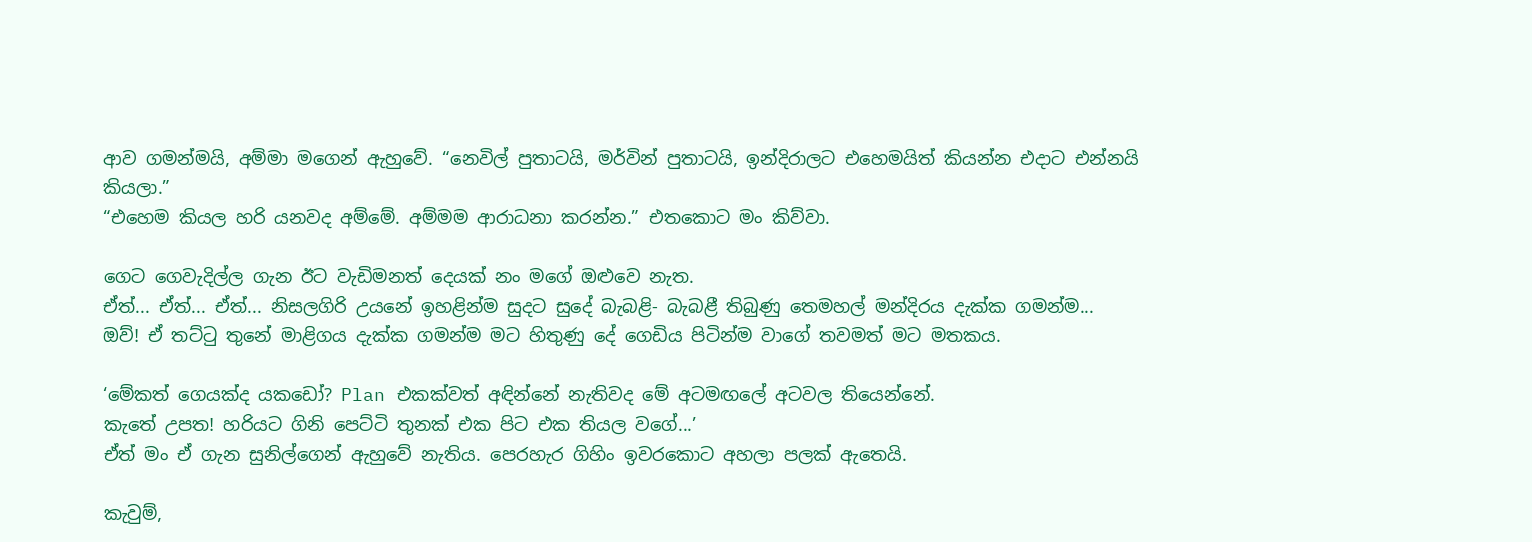ආව ගමන්මයි, අම්මා මගෙන් ඇහුවේ. “නෙවිල් පුතාටයි, මර්වින් පුතාටයි, ඉන්දිරාලට එහෙමයිත් කියන්න එදාට එන්නයි කියලා.”
“එහෙම කියල හරි යනවද අම්මේ. අම්මම ආරාධනා කරන්න.” එතකොට මං කිව්වා.

ගෙට ගෙවැදිල්ල ගැන ඊට වැඩිමනත් දෙයක් නං මගේ ඔළුවෙ නැත.
ඒත්... ඒත්... ඒත්... නිසලගිරි උයනේ ඉහළින්ම සුදට සුදේ බැබළි- බැබළී තිබුණු තෙමහල් මන්දිරය දැක්ක ගමන්ම...
ඔව්! ඒ තට්ටු තුනේ මාළිගය දැක්ක ගමන්ම මට හිතුණු දේ ගෙඩිය පිටින්ම වාගේ තවමත් මට මතකය.

‘මේකත් ගෙයක්ද යකඩෝ? Plan එකක්වත් අඳින්නේ නැතිවද මේ අටමඟලේ අටවල තියෙන්නේ.
කැතේ උපත! හරියට ගිනි පෙට්ටි තුනක් එක පිට එක තියල වගේ...’
ඒත් මං ඒ ගැන සුනිල්ගෙන් ඇහුවේ නැතිය. පෙරහැර ගිහිං ඉවරකොට අහලා පලක් ඇතෙයි.

කැවුම්,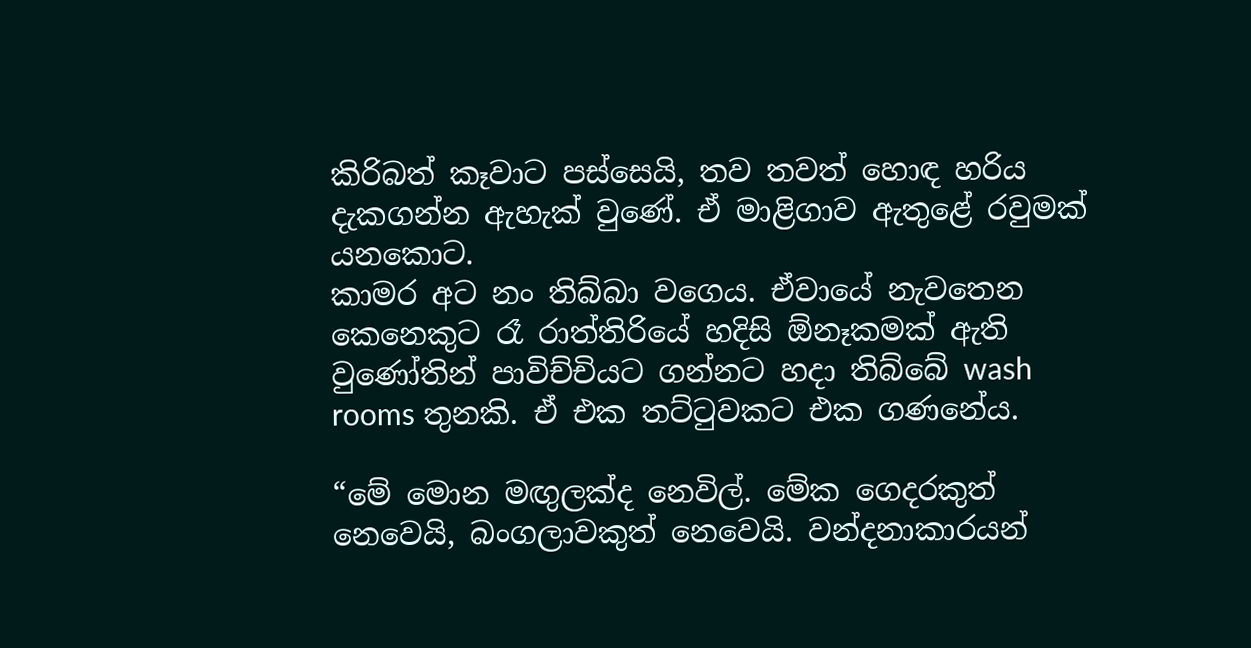කිරිබත් කෑවාට පස්සෙයි, තව තවත් හොඳ හරිය දැකගන්න ඇහැක් වුණේ. ඒ මාළිගාව ඇතුළේ රවුමක් යනකොට.
කාමර අට නං තිබ්බා වගෙය. ඒවායේ නැවතෙන කෙනෙකුට රෑ රාත්තිරියේ හදිසි ඕනෑකමක් ඇති වුණෝතින් පාවිච්චියට ගන්නට හදා තිබ්බේ wash rooms තුනකි. ඒ එක තට්ටුවකට එක ගණනේය.

“මේ මොන මඟුලක්ද නෙවිල්. මේක ගෙදරකුත් නෙවෙයි, බංගලාවකුත් නෙවෙයි. වන්දනාකාරයන්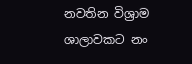නවතින විශ්‍රාම ශාලාවකට නං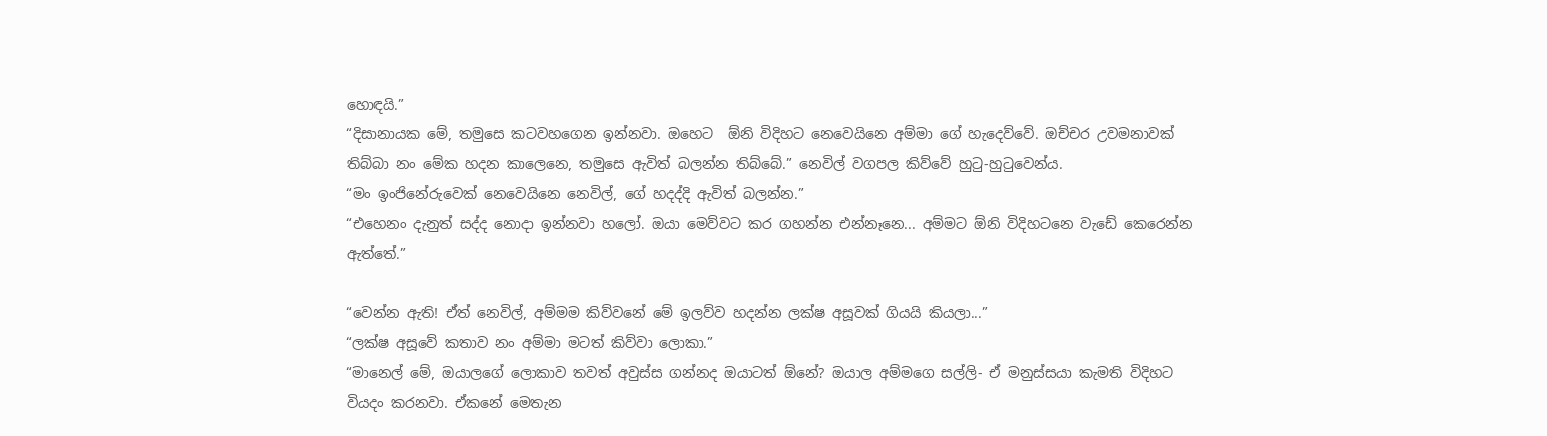හොඳයි.”
“දිසානායක මේ, තමුසෙ කටවහගෙන ඉන්නවා. ඔහෙට  ඕනි විදිහට නෙවෙයිනෙ අම්මා ගේ හැදෙව්වේ. ඔච්චර උවමනාවක් තිබ්බා නං මේක හදන කාලෙනෙ, තමුසෙ ඇවිත් බලන්න තිබ්බේ.” නෙවිල් වගපල කිව්වේ හුටු-හුටුවෙන්ය.
“මං ඉංජිනේරුවෙක් නෙවෙයිනෙ නෙවිල්, ගේ හදද්දි ඇවිත් බලන්න.”
“එහෙනං දැනුත් සද්ද නොදා ඉන්නවා හලෝ. ඔයා මෙව්වට කර ගහන්න එන්නෑනෙ... අම්මට ඕනි විදිහටනෙ වැඩේ කෙරෙන්න ඇත්තේ.”

“වෙන්න ඇති! ඒත් නෙවිල්, අම්මම කිව්වනේ මේ ඉලව්ව හදන්න ලක්ෂ අසූවක් ගියයි කියලා...”
“ලක්ෂ අසූවේ කතාව නං අම්මා මටත් කිව්වා ලොකා.”
“මානෙල් මේ, ඔයාලගේ ලොකාව තවත් අවුස්ස ගන්නද ඔයාටත් ඕනේ? ඔයාල අම්මගෙ සල්ලි- ඒ මනුස්සයා කැමති විදිහට වියදං කරනවා. ඒකනේ මෙතැන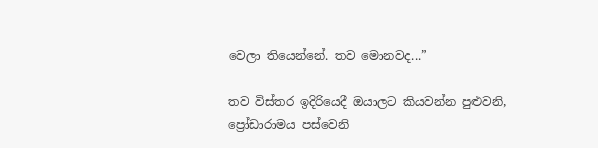වෙලා තියෙන්නේ. තව මොනවද...”

තව විස්තර ඉදිරියෙදී ඔයාලට කියවන්න පුළුවනි, ප්‍රෝඩාරාමය පස්වෙනි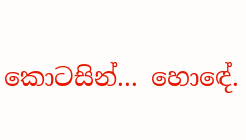කොටසින්... හොඳේ.